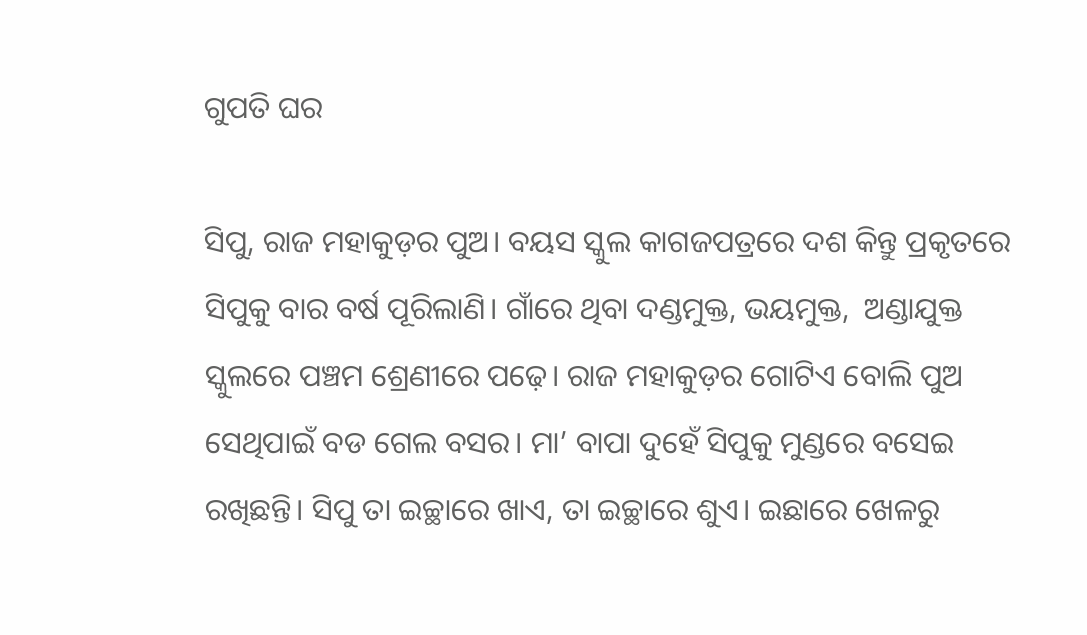ଗୁପତି ଘର

ସିପୁ, ରାଜ ମହାକୁଡ଼ର ପୁଅ। ବୟସ ସ୍କୁଲ କାଗଜପତ୍ରରେ ଦଶ କିନ୍ତୁ ପ୍ରକୃତରେ ସିପୁକୁ ବାର ବର୍ଷ ପୂରିଲାଣି। ଗାଁରେ ଥିବା ଦଣ୍ଡମୁକ୍ତ, ଭୟମୁକ୍ତ,  ଅଣ୍ଡାଯୁକ୍ତ ସ୍କୁଲରେ ପଞ୍ଚମ ଶ୍ରେଣୀରେ ପଢ଼େ। ରାଜ ମହାକୁଡ଼ର ଗୋଟିଏ ବୋଲି ପୁଅ ସେଥିପାଇଁ ବଡ ଗେଲ ବସର। ମା’ ବାପା ଦୁହେଁ ସିପୁକୁ ମୁଣ୍ଡରେ ବସେଇ ରଖିଛନ୍ତି। ସିପୁ ତା ଇଚ୍ଛାରେ ଖାଏ, ତା ଇଚ୍ଛାରେ ଶୁଏ। ଇଛାରେ ଖେଳରୁ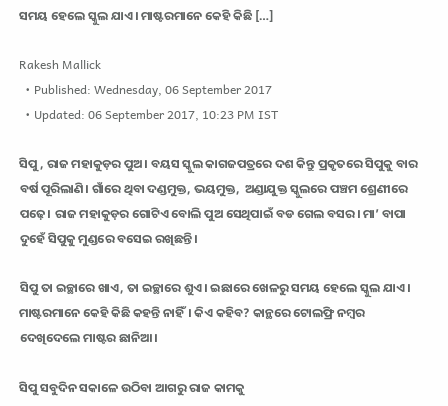ସମୟ ହେଲେ ସ୍କୁଲ ଯାଏ। ମାଷ୍ଟରମାନେ କେହି କିଛି […]

Rakesh Mallick
  • Published: Wednesday, 06 September 2017
  • Updated: 06 September 2017, 10:23 PM IST

ସିପୁ, ରାଜ ମହାକୁଡ଼ର ପୁଅ। ବୟସ ସ୍କୁଲ କାଗଜପତ୍ରରେ ଦଶ କିନ୍ତୁ ପ୍ରକୃତରେ ସିପୁକୁ ବାର ବର୍ଷ ପୂରିଲାଣି। ଗାଁରେ ଥିବା ଦଣ୍ଡମୁକ୍ତ, ଭୟମୁକ୍ତ,  ଅଣ୍ଡାଯୁକ୍ତ ସ୍କୁଲରେ ପଞ୍ଚମ ଶ୍ରେଣୀରେ ପଢ଼େ। ରାଜ ମହାକୁଡ଼ର ଗୋଟିଏ ବୋଲି ପୁଅ ସେଥିପାଇଁ ବଡ ଗେଲ ବସର। ମା’ ବାପା ଦୁହେଁ ସିପୁକୁ ମୁଣ୍ଡରେ ବସେଇ ରଖିଛନ୍ତି।

ସିପୁ ତା ଇଚ୍ଛାରେ ଖାଏ, ତା ଇଚ୍ଛାରେ ଶୁଏ। ଇଛାରେ ଖେଳରୁ ସମୟ ହେଲେ ସ୍କୁଲ ଯାଏ। ମାଷ୍ଟରମାନେ କେହି କିଛି କହନ୍ତି ନାହିଁ। କିଏ କହିବ? କାନ୍ଥରେ ଟୋଲଫ୍ରି ନମ୍ବର ଦେଖିଦେଲେ ମାଷ୍ଟର ଛାନିଆ।

ସିପୁ ସବୁଦିନ ସକାଳେ ଉଠିବା ଆଗରୁ ରାଜ କାମକୁ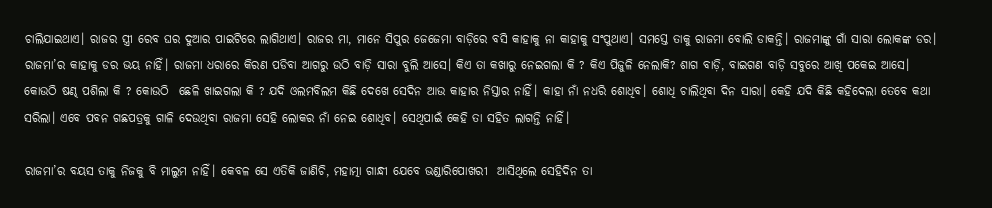ଚାଲିଯାଇଥାଏ। ରାଜର ସ୍ତ୍ରୀ ରେବ ଘର ଦୁଆର ପାଇଟିରେ ଲାଗିଥାଏ। ରାଜର ମା, ମାନେ ସିପୁର ଜେଜେମା ବାଡ଼ିରେ ବସି କାହାକୁ ନା କାହାକୁ ସଂପୁଥାଏ। ସମସ୍ତେ ତାକୁ ରାଜମା ବୋଲି ଡାକନ୍ତି। ରାଜମାଙ୍କୁ ଗାଁ ସାରା ଲୋକଙ୍କ ଡର। ରାଜମା’ର କାହାକୁ ଡର ଭୟ ନାହିଁ। ରାଜମା ଧରାରେ କିରଣ ପଡିବା ଆଗରୁ ଉଠି ବାଡ଼ି ସାରା ବୁଲି ଆସେ। କିଏ ତା କଖାରୁ ନେଇଗଲା କି ? କିଏ ପିଜୁଳି ନେଲାକି? ଶାଗ ବାଡ଼ି, ବାଇଗଣ ବାଡ଼ି ସବୁରେ ଆଖି ପକେଇ ଆସେ। କୋଉଠି ଷଣ୍ଢ ପଶିଲା କି ? କୋଉଠି  ଛେଳି ଖାଇଗଲା କି ? ଯଦି ଓଲମବିଲମ କିଛି ଦେଖେ ସେଦିନ ଆଉ କାହାର ନିସ୍ତାର ନାହିଁ। କାହା ନାଁ ନଧରି ଶୋଧିବ। ଶୋଧି ଚାଲିଥିବା ଦିନ ସାରା। କେହି ଯଦି କିଛି କହିଦେଲା ତେବେ କଥା ସରିଲା। ଏବେ ପବନ ଗଛପତ୍ରକୁ ଗାଳି ଦେଉଥିବା ରାଜମା ସେହି ଲୋକର ନାଁ ନେଇ ଶୋଧିବ। ସେଥିପାଇଁ କେହି ତା ସହିତ ଲାଗନ୍ତି ନାହିଁ।

ରାଜମା’ର ବୟସ ତାକୁ ନିଜକୁ ବି ମାଲୁମ ନାହିଁ। କେବଳ ସେ ଏତିକି ଜାଣିଚି, ମହାତ୍ମା ଗାନ୍ଧୀ ଯେବେ ଭଣ୍ଡାରିପୋଖରୀ  ଆସିଥିଲେ ସେହିଦିନ ତା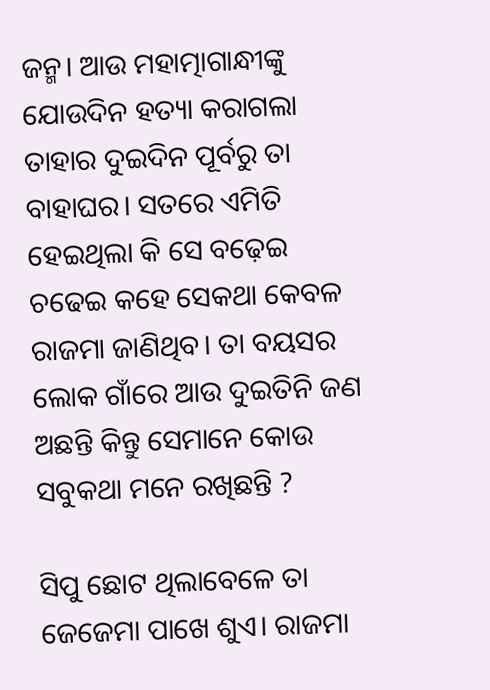ଜନ୍ମ। ଆଉ ମହାତ୍ମାଗାନ୍ଧୀଙ୍କୁ ଯୋଉଦିନ ହତ୍ୟା କରାଗଲା ତାହାର ଦୁଇଦିନ ପୂର୍ବରୁ ତା ବାହାଘର। ସତରେ ଏମିତି ହେଇଥିଲା କି ସେ ବଢ଼େଇ ଚଢେଇ କହେ ସେକଥା କେବଳ ରାଜମା ଜାଣିଥିବ। ତା ବୟସର ଲୋକ ଗାଁରେ ଆଉ ଦୁଇତିନି ଜଣ  ଅଛନ୍ତି କିନ୍ତୁ ସେମାନେ କୋଉ ସବୁକଥା ମନେ ରଖିଛନ୍ତି ?

ସିପୁ ଛୋଟ ଥିଲାବେଳେ ତା ଜେଜେମା ପାଖେ ଶୁଏ। ରାଜମା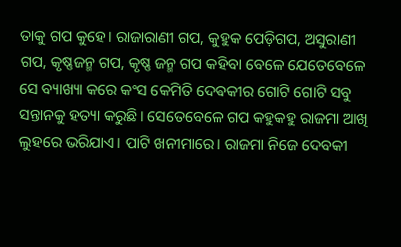ତାକୁ ଗପ କୁହେ। ରାଜାରାଣୀ ଗପ, କୁହୁକ ପେଡ଼ିଗପ, ଅସୁରାଣୀ ଗପ, କୃଷ୍ଣଜନ୍ମ ଗପ, କୃଷ୍ଣ ଜନ୍ମ ଗପ କହିବା ବେଳେ ଯେତେବେଳେ ସେ ବ୍ୟାଖ୍ୟା କରେ କଂସ କେମିତି ଦେଵକୀର ଗୋଟି ଗୋଟି ସବୁ ସନ୍ତାନକୁ ହତ୍ୟା କରୁଛି। ସେତେବେଳେ ଗପ କହୁକହୁ ରାଜମା ଆଖି ଲୁହରେ ଭରିଯାଏ। ପାଟି ଖନୀମାରେ। ରାଜମା ନିଜେ ଦେବକୀ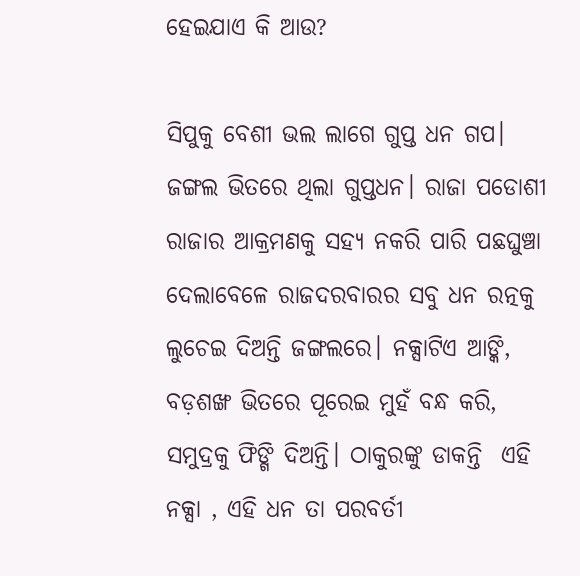ହେଇଯାଏ କି ଆଉ?

ସିପୁକୁ ବେଶୀ ଭଲ ଲାଗେ ଗୁପ୍ତ ଧନ ଗପ। ଜଙ୍ଗଲ ଭିତରେ ଥିଲା ଗୁପ୍ତଧନ। ରାଜା ପଡୋଶୀ ରାଜାର ଆକ୍ରମଣକୁ ସହ୍ୟ ନକରି ପାରି ପଛଘୁଞ୍ଚା  ଦେଲାବେଳେ ରାଜଦରବାରର ସବୁ ଧନ ରତ୍ନକୁ ଲୁଚେଇ ଦିଅନ୍ତି ଜଙ୍ଗଲରେ। ନକ୍ସାଟିଏ ଆଙ୍କି, ବଡ଼ଶଙ୍ଖ ଭିତରେ ପୂରେଇ ମୁହଁ ବନ୍ଧ କରି, ସମୁଦ୍ରକୁ ଫିଙ୍ଗି ଦିଅନ୍ତି। ଠାକୁରଙ୍କୁ ଡାକନ୍ତି  ଏହି ନକ୍ସା , ଏହି ଧନ ତା ପରବର୍ତୀ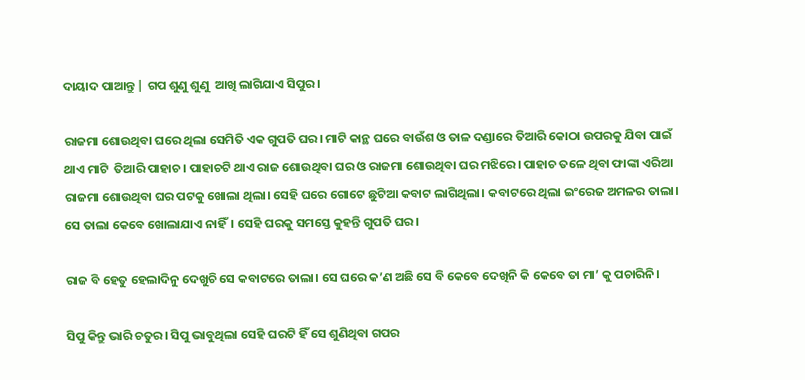ଦାୟାଦ ପାଆନ୍ତୁ | ଗପ ଶୁଣୁ ଶୁଣୁ  ଆଖି ଲାଗିଯାଏ ସିପୁର।

ରାଜମା ଶୋଉଥିବା ଘରେ ଥିଲା ସେମିତି ଏକ ଗୁପତି ଘର। ମାଟି କାନ୍ଥ ଘରେ ବାଉଁଶ ଓ ତାଳ ଦଣ୍ଡାରେ ତିଆରି କୋଠା ଉପରକୁ ଯିବା ପାଇଁ ଥାଏ ମାଟି  ତିଆରି ପାହାଚ। ପାହାଚଟି ଥାଏ ରାଜ ଶୋଉଥିବା ଘର ଓ ରାଜମା ଶୋଉଥିବା ଘର ମଝିରେ। ପାହାଚ ତଳେ ଥିବା ଫାଙ୍କା ଏରିଆ ରାଜମା ଶୋଉଥିବା ଘର ପଟକୁ ଖୋଲା ଥିଲା। ସେହି ଘରେ ଗୋଟେ ଛୁଟିଆ କବାଟ ଲାଗିଥିଲା। କବାଟରେ ଥିଲା ଇଂରେଜ ଅମଳର ତାଲା। ସେ ତାଲା କେବେ ଖୋଲାଯାଏ ନାହିଁ। ସେହି ଘରକୁ ସମସ୍ତେ କୁହନ୍ତି ଗୁପତି ଘର।

ରାଜ ବି ହେତୁ ହେଲାଦିନୁ ଦେଖୁଚି ସେ କବାଟରେ ତାଲା। ସେ ଘରେ କ’ଣ ଅଛି ସେ ବି କେବେ ଦେଖିନି କି କେବେ ତା ମା’ କୁ ପଚାରିନି।

ସିପୁ କିନ୍ତୁ ଭାରି ଚତୁର। ସିପୁ ଭାବୁଥିଲା ସେହି ଘରଟି ହିଁ ସେ ଶୁଣିଥିବା ଗପର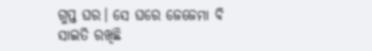ଗୁପ୍ତ ଘର। ସେ ଘରେ ଜେଜେମା ବି ସାଇତି ରଖିଛି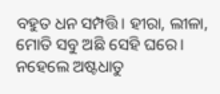ବହୁତ ଧନ ସମ୍ପତ୍ତି। ହୀରା, ଲୀଳା, ମୋତି ସବୁ ଅଛି ସେହି ଘରେ। ନହେଲେ ଅଷ୍ଟଧାତୁ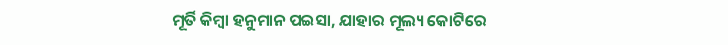ମୂର୍ତି କିମ୍ବା ହନୁମାନ ପଇସା, ଯାହାର ମୂଲ୍ୟ କୋଟିରେ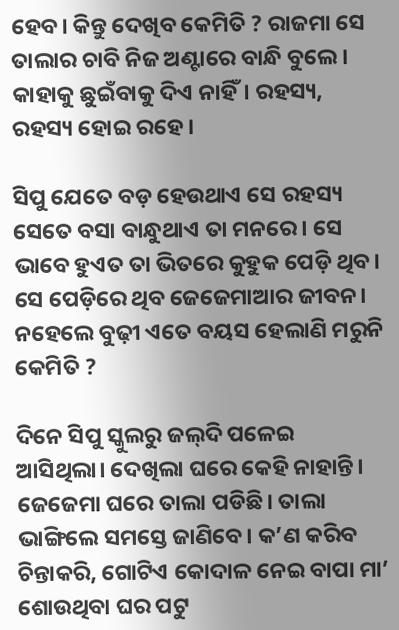ହେବ। କିନ୍ତୁ ଦେଖିବ କେମିତି ? ରାଜମା ସେ ତାଲାର ଚାବି ନିଜ ଅଣ୍ଟାରେ ବାନ୍ଧି ବୁଲେ। କାହାକୁ ଛୁଇଁବାକୁ ଦିଏ ନାହିଁ। ରହସ୍ୟ, ରହସ୍ୟ ହୋଇ ରହେ।

ସିପୁ ଯେତେ ବଡ଼ ହେଉଥାଏ ସେ ରହସ୍ୟ ସେତେ ବସା ବାନ୍ଧୁଥାଏ ତା ମନରେ। ସେ ଭାବେ ହୁଏତ ତା ଭିତରେ କୁହୁକ ପେଡ଼ି ଥିବ। ସେ ପେଡ଼ିରେ ଥିବ ଜେଜେମାଆର ଜୀବନ। ନହେଲେ ବୁଢ଼ୀ ଏତେ ବୟସ ହେଲାଣି ମରୁନି କେମିତି ?

ଦିନେ ସିପୁ ସ୍କୁଲରୁ ଜଲ୍‌ଦି ପଳେଇ ଆସିଥିଲା। ଦେଖିଲା ଘରେ କେହି ନାହାନ୍ତି। ଜେଜେମା ଘରେ ତାଲା ପଡିଛି। ତାଲା ଭାଙ୍ଗିଲେ ସମସ୍ତେ ଜାଣିବେ। କ’ଣ କରିବ ଚିନ୍ତାକରି, ଗୋଟିଏ କୋଦାଳ ନେଇ ବାପା ମା’ ଶୋଉଥିବା ଘର ପଟୁ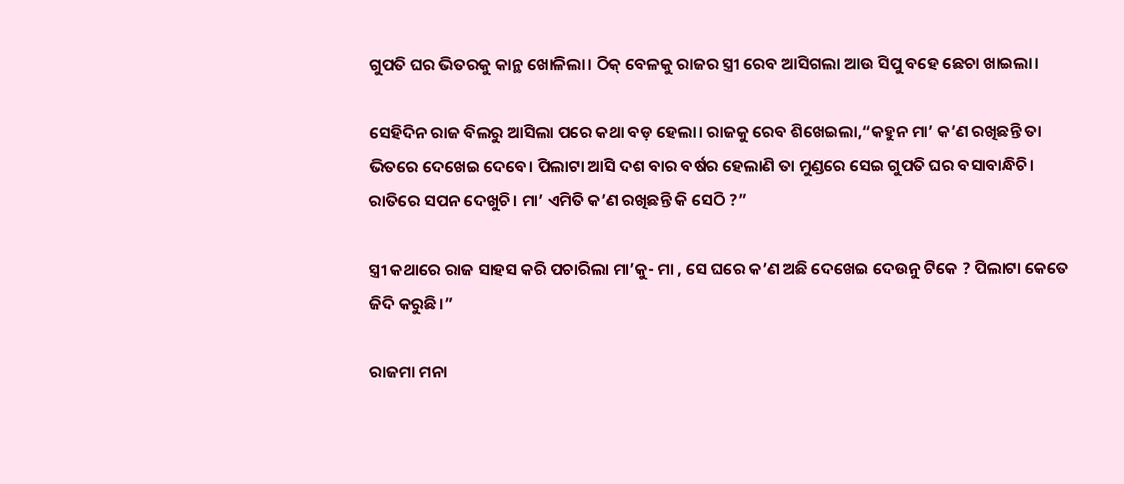ଗୁପତି ଘର ଭିତରକୁ କାନ୍ଥ ଖୋଳିଲା। ଠିକ୍‌ ବେଳକୁ ରାଜର ସ୍ତ୍ରୀ ରେବ ଆସିଗଲା ଆଉ ସିପୁ ବହେ ଛେଚା ଖାଇଲା।

ସେହିଦିନ ରାଜ ବିଲରୁ ଆସିଲା ପରେ କଥା ବଡ଼ ହେଲା। ରାଜକୁ ରେବ ଶିଖେଇଲା,“କହୁନ ମା’ କ’ଣ ରଖିଛନ୍ତି ତା ଭିତରେ ଦେଖେଇ ଦେବେ। ପିଲାଟା ଆସି ଦଶ ବାର ବର୍ଷର ହେଲାଣି ତା ମୁଣ୍ଡରେ ସେଇ ଗୁପତି ଘର ବସାବାନ୍ଧିଚି। ରାତିରେ ସପନ ଦେଖୁଚି। ମା’ ଏମିତି କ’ଣ ରଖିଛନ୍ତି କି ସେଠି ?”

ସ୍ତ୍ରୀ କଥାରେ ରାଜ ସାହସ କରି ପଚାରିଲା ମା’କୁ- ମା , ସେ ଘରେ କ’ଣ ଅଛି ଦେଖେଇ ଦେଉନୁ ଟିକେ ? ପିଲାଟା କେତେ ଜିଦି କରୁଛି।”

ରାଜମା ମନା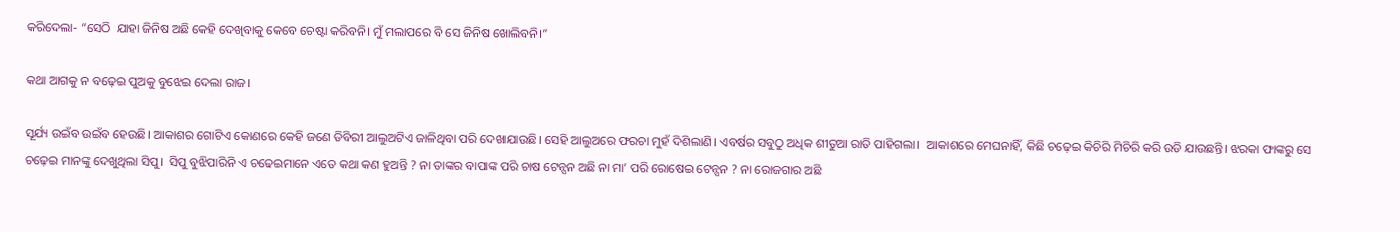କରିଦେଲା- “ସେଠି  ଯାହା ଜିନିଷ ଅଛି କେହି ଦେଖିବାକୁ କେବେ ଚେଷ୍ଟା କରିବନି। ମୁଁ ମଲାପରେ ବି ସେ ଜିନିଷ ଖୋଲିବନି।”

କଥା ଆଗକୁ ନ ବଢ଼େଇ ପୁଅକୁ ବୁଝେଇ ଦେଲା ରାଜ।

ସୂର୍ଯ୍ୟ ଉଇଁବ ଉଇଁବ ହେଉଛି। ଆକାଶର ଗୋଟିଏ କୋଣରେ କେହି ଜଣେ ଡିବିରୀ ଆଲୁଅଟିଏ ଜାଳିଥିବା ପରି ଦେଖାଯାଉଛି। ସେହି ଆଲୁଅରେ ଫରଚା ମୁହଁ ଦିଶିଲାଣି। ଏବର୍ଷର ସବୁଠୁ ଅଧିକ ଶୀତୁଆ ରାତି ପାହିଗଲା।  ଆକାଶରେ ମେଘନାହିଁ, କିଛି ଚଢ଼େଇ କିଚିରି ମିଚିରି କରି ଉଡି ଯାଉଛନ୍ତି। ଝରକା ଫାଙ୍କରୁ ସେ ଚଢ଼େଇ ମାନଙ୍କୁ ଦେଖୁଥିଲା ସିପୁ।  ସିପୁ ବୁଝିପାରିନି ଏ ଚଢେଇମାନେ ଏତେ କଥା କଣ ହୁଅନ୍ତି ? ନା ତାଙ୍କର ବାପାଙ୍କ ପରି ଚାଷ ଟେନ୍ସନ ଅଛି ନା ମା’ ପରି ରୋଷେଇ ଟେନ୍ସନ ? ନା ରୋଜଗାର ଅଛି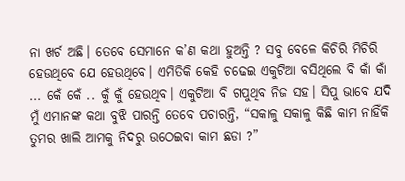ନା ଖର୍ଚ ଅଛି। ତେବେ ସେମାନେ କ’ଣ କଥା ହୁଅନ୍ତି ? ସବୁ ବେଳେ କିଚିରି ମିଚିରି ହେଉଥିବେ ଯେ ହେଉଥିବେ। ଏମିତିକି କେହି ଚଢେଇ ଏକୁଟିଆ ବସିଥିଲେ ବି କାଁ କାଁ ... କେଁ କେଁ .. କୁଁ କୁଁ ହେଉଥିବ। ଏକୁଟିଆ ବି ଗପୁଥିବ ନିଜ ସହ। ସିପୁ ଭାବେ ଯଦି ମୁଁ ଏମାନଙ୍କ କଥା ବୁଝି ପାରନ୍ତି ତେବେ ପଚାରନ୍ତି, “ସକାଳୁ ସକାଳୁ କିଛି କାମ ନାହିଁକି ତୁମର ଖାଲି ଆମକୁ ନିଦରୁ ଉଠେଇବା କାମ ଛଡା ?”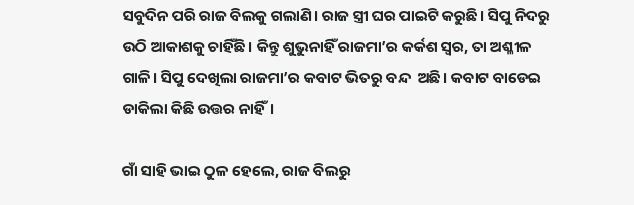ସବୁଦିନ ପରି ରାଜ ବିଲକୁ ଗଲାଣି। ରାଜ ସ୍ତ୍ରୀ ଘର ପାଇଟି କରୁଛି। ସିପୁ ନିଦରୁ  ଉଠି ଆକାଶକୁ ଚାହିଁଛି। କିନ୍ତୁ ଶୁଭୁନାହିଁ ରାଜମା’ର କର୍କଶ ସ୍ୱର, ତା ଅଶ୍ଳୀଳ ଗାଳି। ସିପୁ ଦେଖିଲା ରାଜମା’ର କବାଟ ଭିତରୁ ବନ୍ଦ  ଅଛି। କବାଟ ବାଡେଇ ଡାକିଲା କିଛି ଉତ୍ତର ନାହିଁ।

ଗାଁ ସାହି ଭାଇ ଠୁଳ ହେଲେ, ରାଜ ବିଲରୁ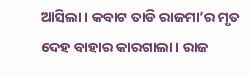ଆସିଲା। କବାଟ ତାଡି ରାଜମା’ର ମୃତ ଦେହ ବାହାର କାରଗାଲା। ରାଜ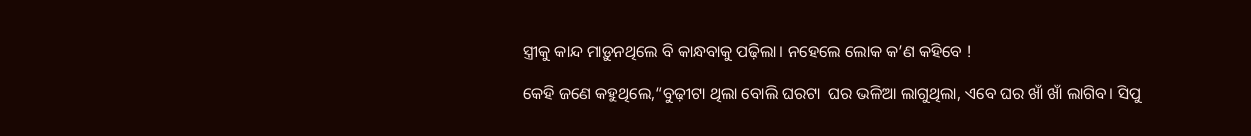ସ୍ତ୍ରୀକୁ କାନ୍ଦ ମାଡ଼ୁନଥିଲେ ବି କାନ୍ଧବାକୁ ପଢ଼ିଲା। ନହେଲେ ଲୋକ କ’ଣ କହିବେ !

କେହି ଜଣେ କହୁଥିଲେ,“ବୁଢ଼ୀଟା ଥିଲା ବୋଲି ଘରଟା  ଘର ଭଳିଆ ଲାଗୁଥିଲା, ଏବେ ଘର ଖାଁ ଖାଁ ଲାଗିବ। ସିପୁ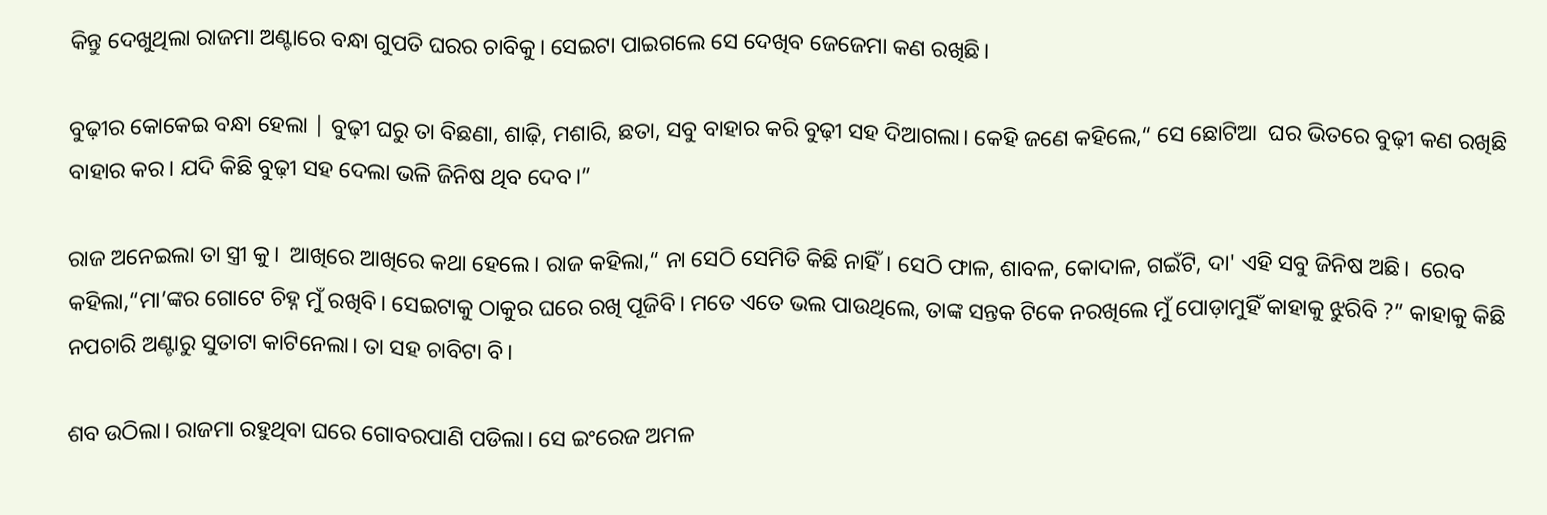କିନ୍ତୁ ଦେଖୁଥିଲା ରାଜମା ଅଣ୍ଟାରେ ବନ୍ଧା ଗୁପତି ଘରର ଚାବିକୁ। ସେଇଟା ପାଇଗଲେ ସେ ଦେଖିବ ଜେଜେମା କଣ ରଖିଛି।

ବୁଢ଼ୀର କୋକେଇ ବନ୍ଧା ହେଲା | ବୁଢ଼ୀ ଘରୁ ତା ବିଛଣା, ଶାଢ଼ି, ମଶାରି, ଛତା, ସବୁ ବାହାର କରି ବୁଢ଼ୀ ସହ ଦିଆଗଲା। କେହି ଜଣେ କହିଲେ,“ ସେ ଛୋଟିଆ  ଘର ଭିତରେ ବୁଢ଼ୀ କଣ ରଖିଛି ବାହାର କର। ଯଦି କିଛି ବୁଢ଼ୀ ସହ ଦେଲା ଭଳି ଜିନିଷ ଥିବ ଦେବ।”

ରାଜ ଅନେଇଲା ତା ସ୍ତ୍ରୀ କୁ।  ଆଖିରେ ଆଖିରେ କଥା ହେଲେ। ରାଜ କହିଲା,“ ନା ସେଠି ସେମିତି କିଛି ନାହିଁ। ସେଠି ଫାଳ, ଶାବଳ, କୋଦାଳ, ଗଇଁଟି, ଦା' ଏହି ସବୁ ଜିନିଷ ଅଛି।  ରେବ କହିଲା,“ମା’ଙ୍କର ଗୋଟେ ଚିହ୍ନ ମୁଁ ରଖିବି। ସେଇଟାକୁ ଠାକୁର ଘରେ ରଖି ପୂଜିବି। ମତେ ଏତେ ଭଲ ପାଉଥିଲେ, ତାଙ୍କ ସନ୍ତକ ଟିକେ ନରଖିଲେ ମୁଁ ପୋଡ଼ାମୁହିଁ କାହାକୁ ଝୁରିବି ?” କାହାକୁ କିଛି ନପଚାରି ଅଣ୍ଟାରୁ ସୁତାଟା କାଟିନେଲା। ତା ସହ ଚାବିଟା ବି।

ଶବ ଉଠିଲା। ରାଜମା ରହୁଥିବା ଘରେ ଗୋବରପାଣି ପଡିଲା। ସେ ଇଂରେଜ ଅମଳ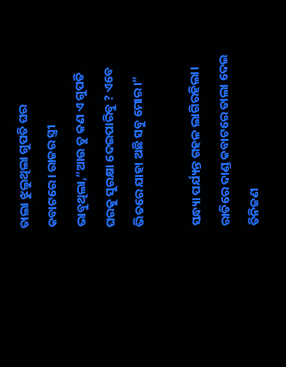ତାଲା ଝୁଲୁଥିଲା ଗୁପତି ଘର କବାଟରେ। ରାଜର ସ୍ତ୍ରୀ ଭାବୁଥିଲା,“ଆଉ ତୁ କଣ ଏ ଗୁପତି ଘରକୁ ସୁରକ୍ଷା ଦେଇପାରିବୁ ? ଏବେ ଭିତରେ ଯାହା ଅଛି ସବୁ ମୋର।”

ସନ୍ଧ୍ୟା ପର୍ଯ୍ୟନ୍ତ ଗହଳ ଲାଗିରହିଲା। ରାତିରେ ଦାଣ୍ଡ କବାଟରେ ତାଲା ଦେଇ ତିନିଜଣ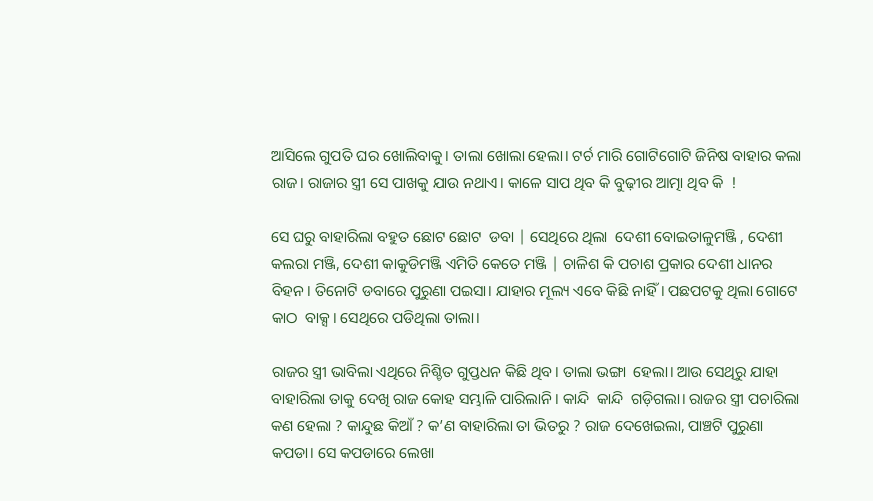ଆସିଲେ ଗୁପତି ଘର ଖୋଲିବାକୁ। ତାଲା ଖୋଲା ହେଲା। ଟର୍ଚ ମାରି ଗୋଟିଗୋଟି ଜିନିଷ ବାହାର କଲା ରାଜ। ରାଜାର ସ୍ତ୍ରୀ ସେ ପାଖକୁ ଯାଉ ନଥାଏ। କାଳେ ସାପ ଥିବ କି ବୁଢ଼ୀର ଆତ୍ମା ଥିବ କି  !

ସେ ଘରୁ ବାହାରିଲା ବହୁତ ଛୋଟ ଛୋଟ  ଡବା | ସେଥିରେ ଥିଲା  ଦେଶୀ ବୋଇତାଳୁମଞ୍ଜି , ଦେଶୀ କଲରା ମଞ୍ଜି, ଦେଶୀ କାକୁଡିମଞ୍ଜି ଏମିତି କେତେ ମଞ୍ଜି | ଚାଳିଶ କି ପଚାଶ ପ୍ରକାର ଦେଶୀ ଧାନର ବିହନ। ତିନୋଟି ଡବାରେ ପୁରୁଣା ପଇସା। ଯାହାର ମୂଲ୍ୟ ଏବେ କିଛି ନାହିଁ। ପଛପଟକୁ ଥିଲା ଗୋଟେ କାଠ  ବାକ୍ସ। ସେଥିରେ ପଡିଥିଲା ତାଲା।

ରାଜର ସ୍ତ୍ରୀ ଭାବିଲା ଏଥିରେ ନିଶ୍ଚିତ ଗୁପ୍ତଧନ କିଛି ଥିବ। ତାଲା ଭଙ୍ଗା  ହେଲା। ଆଉ ସେଥିରୁ ଯାହା ବାହାରିଲା ତାକୁ ଦେଖି ରାଜ କୋହ ସମ୍ଭାଳି ପାରିଲାନି। କାନ୍ଦି  କାନ୍ଦି  ଗଡ଼ିଗଲା। ରାଜର ସ୍ତ୍ରୀ ପଚାରିଲା କଣ ହେଲା ? କାନ୍ଦୁଛ କିଆଁ ? କ’ଣ ବାହାରିଲା ତା ଭିତରୁ ? ରାଜ ଦେଖେଇଲା, ପାଞ୍ଚଟି ପୁରୁଣା କପଡା। ସେ କପଡାରେ ଲେଖା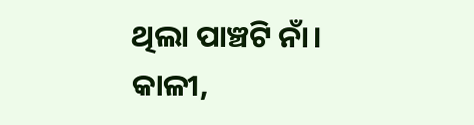ଥିଲା ପାଞ୍ଚଟି ନାଁ। କାଳୀ,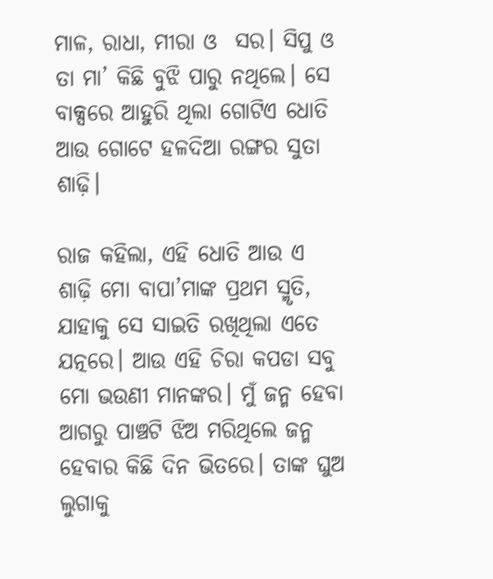ମାଳ, ରାଧା, ମୀରା ଓ  ସର। ସିପୁ ଓ ତା ମା’ କିଛି ବୁଝି ପାରୁ ନଥିଲେ। ସେ ବାକ୍ସରେ ଆହୁରି ଥିଲା ଗୋଟିଏ ଧୋତି ଆଉ ଗୋଟେ ହଳଦିଆ ରଙ୍ଗର ସୁତା ଶାଢ଼ି।

ରାଜ କହିଲା, ଏହି ଧୋତି ଆଉ ଏ ଶାଢ଼ି ମୋ ବାପା’ମାଙ୍କ ପ୍ରଥମ ସ୍ମୃତି, ଯାହାକୁ ସେ ସାଇତି ରଖିଥିଲା ଏତେ ଯତ୍ନରେ। ଆଉ ଏହି ଚିରା କପଡା ସବୁ ମୋ ଭଉଣୀ ମାନଙ୍କର। ମୁଁ ଜନ୍ମ ହେବା ଆଗରୁ ପାଞ୍ଚଟି ଝିଅ ମରିଥିଲେ ଜନ୍ମ ହେବାର କିଛି ଦିନ ଭିତରେ। ତାଙ୍କ ଘୁଅ ଲୁଗାକୁ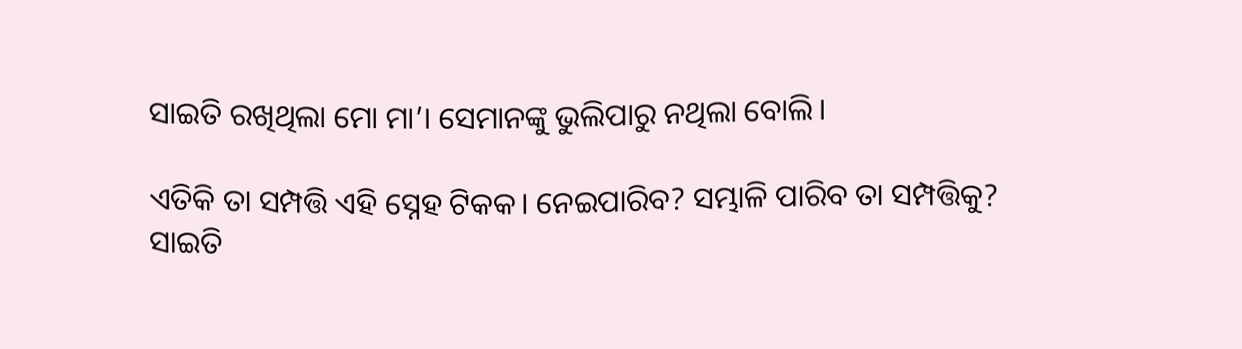ସାଇତି ରଖିଥିଲା ମୋ ମା’। ସେମାନଙ୍କୁ ଭୁଲିପାରୁ ନଥିଲା ବୋଲି।

ଏତିକି ତା ସମ୍ପତ୍ତି ଏହି ସ୍ନେହ ଟିକକ। ନେଇପାରିବ? ସମ୍ଭାଳି ପାରିବ ତା ସମ୍ପତ୍ତିକୁ? ସାଇତି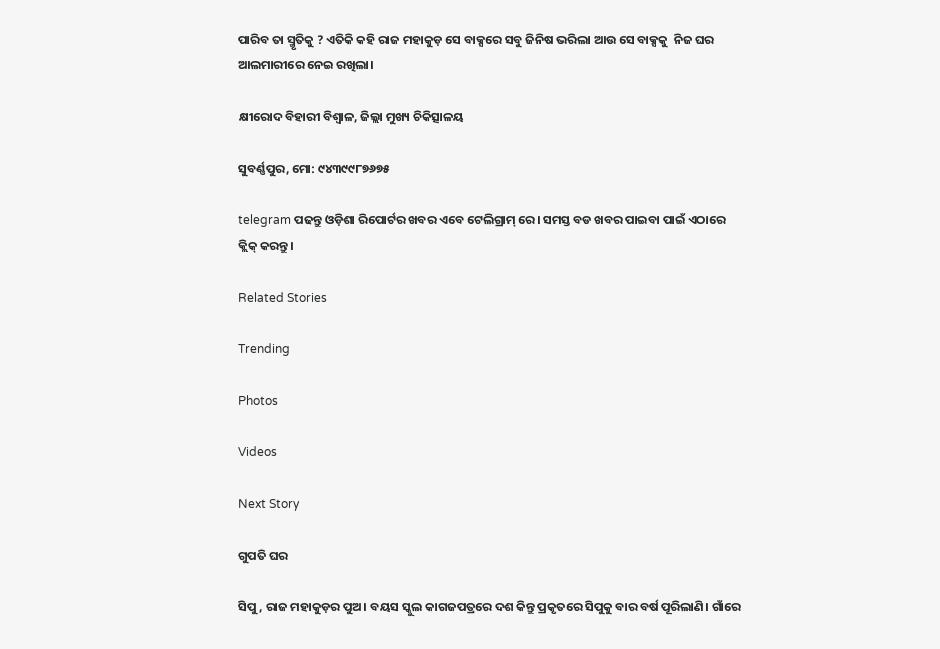ପାରିବ ତା ସ୍ମୃତିକୁ ? ଏତିକି କହି ରାଜ ମହାକୁଡ଼ ସେ ବାକ୍ସରେ ସବୁ ଜିନିଷ ଭରିଲା ଆଉ ସେ ବାକ୍ସକୁ  ନିଜ ଘର ଆଲମାରୀରେ ନେଇ ରଖିଲା।

କ୍ଷୀରୋଦ ବିହାରୀ ବିଶ୍ୱାଳ, ଜିଲ୍ଲା ମୁଖ୍ୟ ଚିକିତ୍ସାଳୟ

ସୁବର୍ଣ୍ଣପୁର, ମୋ: ୯୪୩୯୯୮୭୬୭୫

telegram ପଢନ୍ତୁ ଓଡ଼ିଶା ରିପୋର୍ଟର ଖବର ଏବେ ଟେଲିଗ୍ରାମ୍ ରେ। ସମସ୍ତ ବଡ ଖବର ପାଇବା ପାଇଁ ଏଠାରେ କ୍ଲିକ୍ କରନ୍ତୁ।

Related Stories

Trending

Photos

Videos

Next Story

ଗୁପତି ଘର

ସିପୁ, ରାଜ ମହାକୁଡ଼ର ପୁଅ। ବୟସ ସ୍କୁଲ କାଗଜପତ୍ରରେ ଦଶ କିନ୍ତୁ ପ୍ରକୃତରେ ସିପୁକୁ ବାର ବର୍ଷ ପୂରିଲାଣି। ଗାଁରେ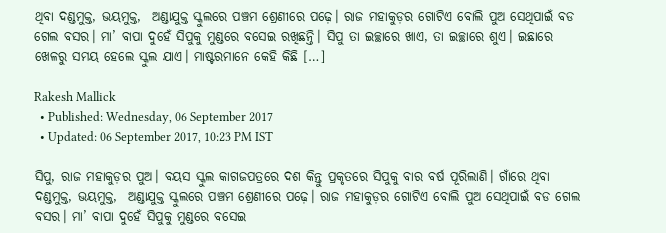ଥିବା ଦଣ୍ଡମୁକ୍ତ, ଭୟମୁକ୍ତ,  ଅଣ୍ଡାଯୁକ୍ତ ସ୍କୁଲରେ ପଞ୍ଚମ ଶ୍ରେଣୀରେ ପଢ଼େ। ରାଜ ମହାକୁଡ଼ର ଗୋଟିଏ ବୋଲି ପୁଅ ସେଥିପାଇଁ ବଡ ଗେଲ ବସର। ମା’ ବାପା ଦୁହେଁ ସିପୁକୁ ମୁଣ୍ଡରେ ବସେଇ ରଖିଛନ୍ତି। ସିପୁ ତା ଇଚ୍ଛାରେ ଖାଏ, ତା ଇଚ୍ଛାରେ ଶୁଏ। ଇଛାରେ ଖେଳରୁ ସମୟ ହେଲେ ସ୍କୁଲ ଯାଏ। ମାଷ୍ଟରମାନେ କେହି କିଛି […]

Rakesh Mallick
  • Published: Wednesday, 06 September 2017
  • Updated: 06 September 2017, 10:23 PM IST

ସିପୁ, ରାଜ ମହାକୁଡ଼ର ପୁଅ। ବୟସ ସ୍କୁଲ କାଗଜପତ୍ରରେ ଦଶ କିନ୍ତୁ ପ୍ରକୃତରେ ସିପୁକୁ ବାର ବର୍ଷ ପୂରିଲାଣି। ଗାଁରେ ଥିବା ଦଣ୍ଡମୁକ୍ତ, ଭୟମୁକ୍ତ,  ଅଣ୍ଡାଯୁକ୍ତ ସ୍କୁଲରେ ପଞ୍ଚମ ଶ୍ରେଣୀରେ ପଢ଼େ। ରାଜ ମହାକୁଡ଼ର ଗୋଟିଏ ବୋଲି ପୁଅ ସେଥିପାଇଁ ବଡ ଗେଲ ବସର। ମା’ ବାପା ଦୁହେଁ ସିପୁକୁ ମୁଣ୍ଡରେ ବସେଇ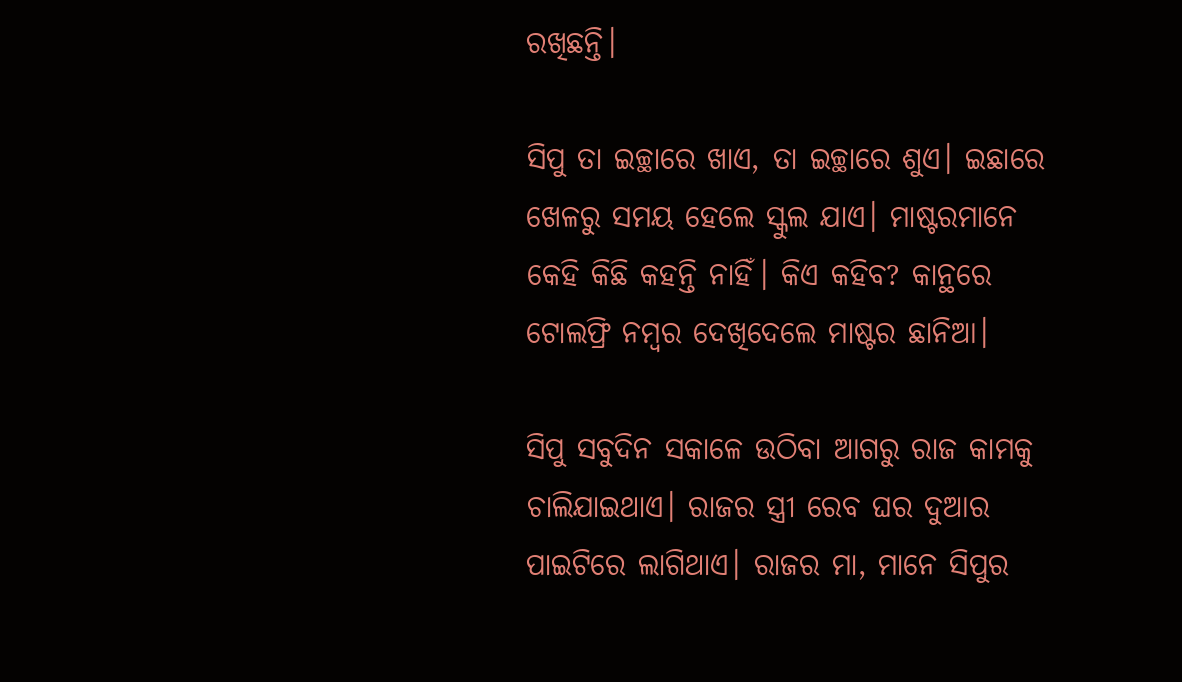ରଖିଛନ୍ତି।

ସିପୁ ତା ଇଚ୍ଛାରେ ଖାଏ, ତା ଇଚ୍ଛାରେ ଶୁଏ। ଇଛାରେ ଖେଳରୁ ସମୟ ହେଲେ ସ୍କୁଲ ଯାଏ। ମାଷ୍ଟରମାନେ କେହି କିଛି କହନ୍ତି ନାହିଁ। କିଏ କହିବ? କାନ୍ଥରେ ଟୋଲଫ୍ରି ନମ୍ବର ଦେଖିଦେଲେ ମାଷ୍ଟର ଛାନିଆ।

ସିପୁ ସବୁଦିନ ସକାଳେ ଉଠିବା ଆଗରୁ ରାଜ କାମକୁ ଚାଲିଯାଇଥାଏ। ରାଜର ସ୍ତ୍ରୀ ରେବ ଘର ଦୁଆର ପାଇଟିରେ ଲାଗିଥାଏ। ରାଜର ମା, ମାନେ ସିପୁର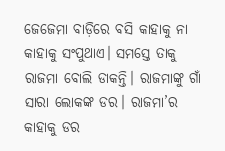ଜେଜେମା ବାଡ଼ିରେ ବସି କାହାକୁ ନା କାହାକୁ ସଂପୁଥାଏ। ସମସ୍ତେ ତାକୁ ରାଜମା ବୋଲି ଡାକନ୍ତି। ରାଜମାଙ୍କୁ ଗାଁ ସାରା ଲୋକଙ୍କ ଡର। ରାଜମା’ର କାହାକୁ ଡର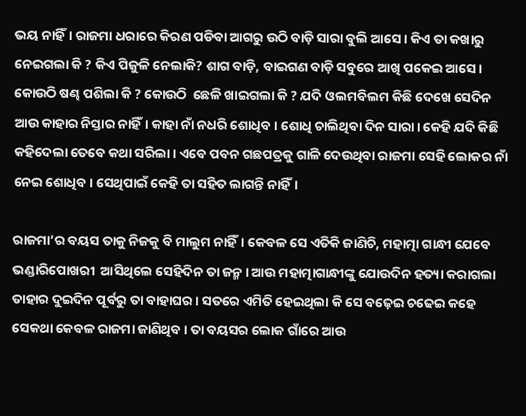ଭୟ ନାହିଁ। ରାଜମା ଧରାରେ କିରଣ ପଡିବା ଆଗରୁ ଉଠି ବାଡ଼ି ସାରା ବୁଲି ଆସେ। କିଏ ତା କଖାରୁ ନେଇଗଲା କି ? କିଏ ପିଜୁଳି ନେଲାକି? ଶାଗ ବାଡ଼ି, ବାଇଗଣ ବାଡ଼ି ସବୁରେ ଆଖି ପକେଇ ଆସେ। କୋଉଠି ଷଣ୍ଢ ପଶିଲା କି ? କୋଉଠି  ଛେଳି ଖାଇଗଲା କି ? ଯଦି ଓଲମବିଲମ କିଛି ଦେଖେ ସେଦିନ ଆଉ କାହାର ନିସ୍ତାର ନାହିଁ। କାହା ନାଁ ନଧରି ଶୋଧିବ। ଶୋଧି ଚାଲିଥିବା ଦିନ ସାରା। କେହି ଯଦି କିଛି କହିଦେଲା ତେବେ କଥା ସରିଲା। ଏବେ ପବନ ଗଛପତ୍ରକୁ ଗାଳି ଦେଉଥିବା ରାଜମା ସେହି ଲୋକର ନାଁ ନେଇ ଶୋଧିବ। ସେଥିପାଇଁ କେହି ତା ସହିତ ଲାଗନ୍ତି ନାହିଁ।

ରାଜମା’ର ବୟସ ତାକୁ ନିଜକୁ ବି ମାଲୁମ ନାହିଁ। କେବଳ ସେ ଏତିକି ଜାଣିଚି, ମହାତ୍ମା ଗାନ୍ଧୀ ଯେବେ ଭଣ୍ଡାରିପୋଖରୀ  ଆସିଥିଲେ ସେହିଦିନ ତା ଜନ୍ମ। ଆଉ ମହାତ୍ମାଗାନ୍ଧୀଙ୍କୁ ଯୋଉଦିନ ହତ୍ୟା କରାଗଲା ତାହାର ଦୁଇଦିନ ପୂର୍ବରୁ ତା ବାହାଘର। ସତରେ ଏମିତି ହେଇଥିଲା କି ସେ ବଢ଼େଇ ଚଢେଇ କହେ ସେକଥା କେବଳ ରାଜମା ଜାଣିଥିବ। ତା ବୟସର ଲୋକ ଗାଁରେ ଆଉ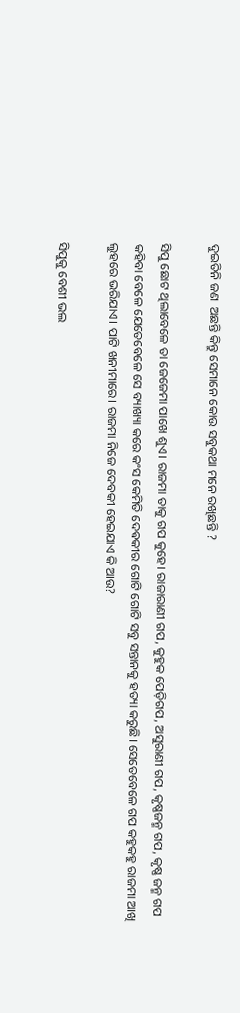ଦୁଇତିନି ଜଣ  ଅଛନ୍ତି କିନ୍ତୁ ସେମାନେ କୋଉ ସବୁକଥା ମନେ ରଖିଛନ୍ତି ?

ସିପୁ ଛୋଟ ଥିଲାବେଳେ ତା ଜେଜେମା ପାଖେ ଶୁଏ। ରାଜମା ତାକୁ ଗପ କୁହେ। ରାଜାରାଣୀ ଗପ, କୁହୁକ ପେଡ଼ିଗପ, ଅସୁରାଣୀ ଗପ, କୃଷ୍ଣଜନ୍ମ ଗପ, କୃଷ୍ଣ ଜନ୍ମ ଗପ କହିବା ବେଳେ ଯେତେବେଳେ ସେ ବ୍ୟାଖ୍ୟା କରେ କଂସ କେମିତି ଦେଵକୀର ଗୋଟି ଗୋଟି ସବୁ ସନ୍ତାନକୁ ହତ୍ୟା କରୁଛି। ସେତେବେଳେ ଗପ କହୁକହୁ ରାଜମା ଆଖି ଲୁହରେ ଭରିଯାଏ। ପାଟି ଖନୀମାରେ। ରାଜମା ନିଜେ ଦେବକୀ ହେଇଯାଏ କି ଆଉ?

ସିପୁକୁ ବେଶୀ ଭଲ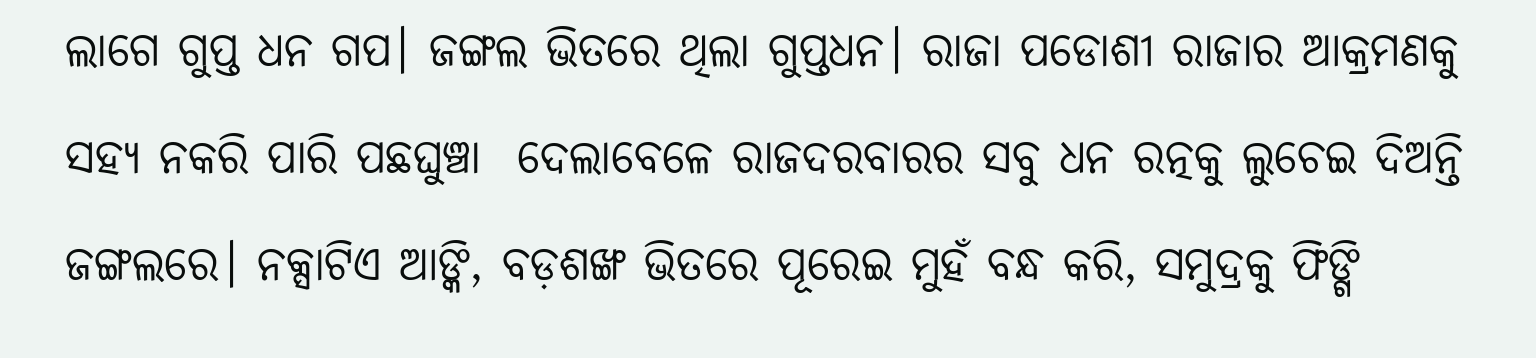ଲାଗେ ଗୁପ୍ତ ଧନ ଗପ। ଜଙ୍ଗଲ ଭିତରେ ଥିଲା ଗୁପ୍ତଧନ। ରାଜା ପଡୋଶୀ ରାଜାର ଆକ୍ରମଣକୁ ସହ୍ୟ ନକରି ପାରି ପଛଘୁଞ୍ଚା  ଦେଲାବେଳେ ରାଜଦରବାରର ସବୁ ଧନ ରତ୍ନକୁ ଲୁଚେଇ ଦିଅନ୍ତି ଜଙ୍ଗଲରେ। ନକ୍ସାଟିଏ ଆଙ୍କି, ବଡ଼ଶଙ୍ଖ ଭିତରେ ପୂରେଇ ମୁହଁ ବନ୍ଧ କରି, ସମୁଦ୍ରକୁ ଫିଙ୍ଗି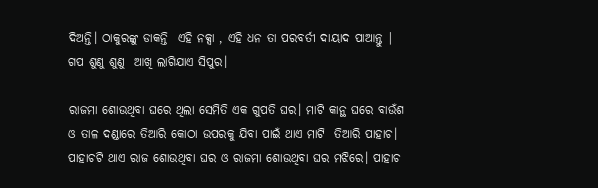ଦିଅନ୍ତି। ଠାକୁରଙ୍କୁ ଡାକନ୍ତି  ଏହି ନକ୍ସା , ଏହି ଧନ ତା ପରବର୍ତୀ ଦାୟାଦ ପାଆନ୍ତୁ | ଗପ ଶୁଣୁ ଶୁଣୁ  ଆଖି ଲାଗିଯାଏ ସିପୁର।

ରାଜମା ଶୋଉଥିବା ଘରେ ଥିଲା ସେମିତି ଏକ ଗୁପତି ଘର। ମାଟି କାନ୍ଥ ଘରେ ବାଉଁଶ ଓ ତାଳ ଦଣ୍ଡାରେ ତିଆରି କୋଠା ଉପରକୁ ଯିବା ପାଇଁ ଥାଏ ମାଟି  ତିଆରି ପାହାଚ। ପାହାଚଟି ଥାଏ ରାଜ ଶୋଉଥିବା ଘର ଓ ରାଜମା ଶୋଉଥିବା ଘର ମଝିରେ। ପାହାଚ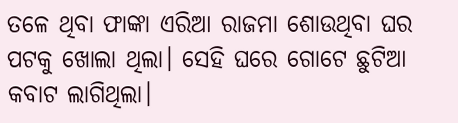ତଳେ ଥିବା ଫାଙ୍କା ଏରିଆ ରାଜମା ଶୋଉଥିବା ଘର ପଟକୁ ଖୋଲା ଥିଲା। ସେହି ଘରେ ଗୋଟେ ଛୁଟିଆ କବାଟ ଲାଗିଥିଲା।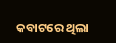କବାଟରେ ଥିଲା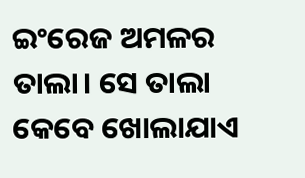ଇଂରେଜ ଅମଳର ତାଲା। ସେ ତାଲା କେବେ ଖୋଲାଯାଏ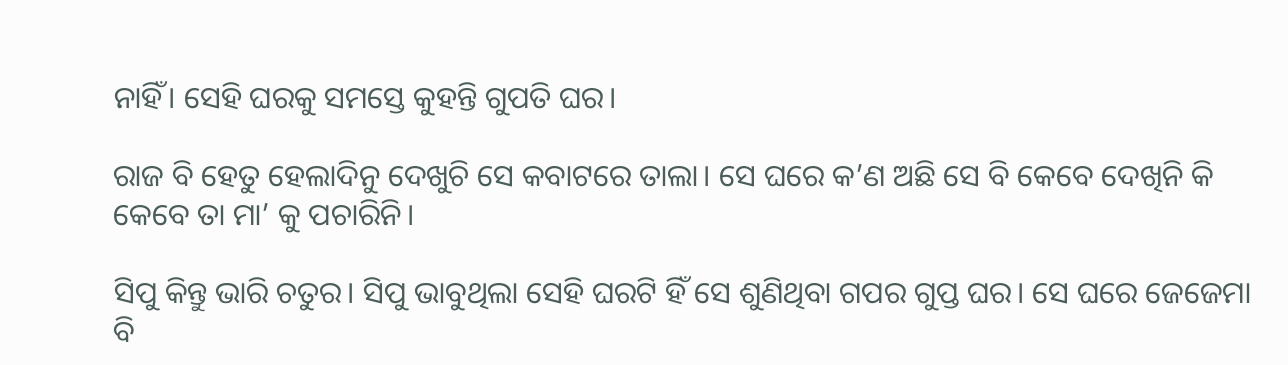ନାହିଁ। ସେହି ଘରକୁ ସମସ୍ତେ କୁହନ୍ତି ଗୁପତି ଘର।

ରାଜ ବି ହେତୁ ହେଲାଦିନୁ ଦେଖୁଚି ସେ କବାଟରେ ତାଲା। ସେ ଘରେ କ’ଣ ଅଛି ସେ ବି କେବେ ଦେଖିନି କି କେବେ ତା ମା’ କୁ ପଚାରିନି।

ସିପୁ କିନ୍ତୁ ଭାରି ଚତୁର। ସିପୁ ଭାବୁଥିଲା ସେହି ଘରଟି ହିଁ ସେ ଶୁଣିଥିବା ଗପର ଗୁପ୍ତ ଘର। ସେ ଘରେ ଜେଜେମା ବି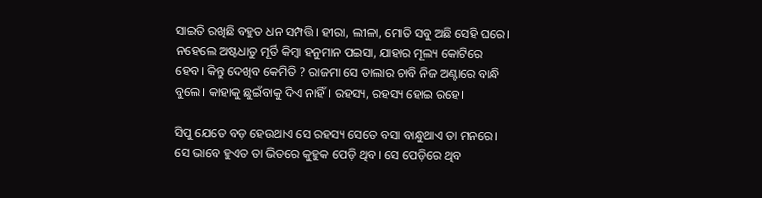ସାଇତି ରଖିଛି ବହୁତ ଧନ ସମ୍ପତ୍ତି। ହୀରା, ଲୀଳା, ମୋତି ସବୁ ଅଛି ସେହି ଘରେ। ନହେଲେ ଅଷ୍ଟଧାତୁ ମୂର୍ତି କିମ୍ବା ହନୁମାନ ପଇସା, ଯାହାର ମୂଲ୍ୟ କୋଟିରେ ହେବ। କିନ୍ତୁ ଦେଖିବ କେମିତି ? ରାଜମା ସେ ତାଲାର ଚାବି ନିଜ ଅଣ୍ଟାରେ ବାନ୍ଧି ବୁଲେ। କାହାକୁ ଛୁଇଁବାକୁ ଦିଏ ନାହିଁ। ରହସ୍ୟ, ରହସ୍ୟ ହୋଇ ରହେ।

ସିପୁ ଯେତେ ବଡ଼ ହେଉଥାଏ ସେ ରହସ୍ୟ ସେତେ ବସା ବାନ୍ଧୁଥାଏ ତା ମନରେ। ସେ ଭାବେ ହୁଏତ ତା ଭିତରେ କୁହୁକ ପେଡ଼ି ଥିବ। ସେ ପେଡ଼ିରେ ଥିବ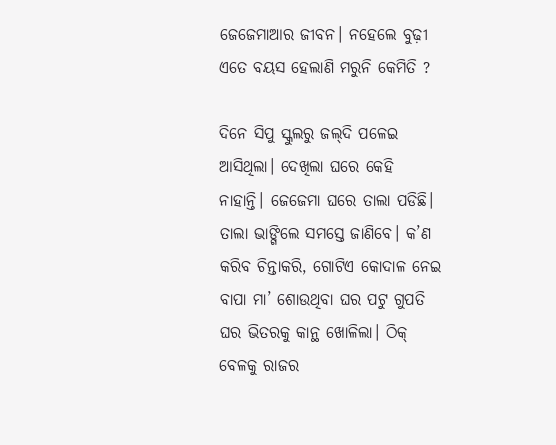ଜେଜେମାଆର ଜୀବନ। ନହେଲେ ବୁଢ଼ୀ ଏତେ ବୟସ ହେଲାଣି ମରୁନି କେମିତି ?

ଦିନେ ସିପୁ ସ୍କୁଲରୁ ଜଲ୍‌ଦି ପଳେଇ ଆସିଥିଲା। ଦେଖିଲା ଘରେ କେହି ନାହାନ୍ତି। ଜେଜେମା ଘରେ ତାଲା ପଡିଛି। ତାଲା ଭାଙ୍ଗିଲେ ସମସ୍ତେ ଜାଣିବେ। କ’ଣ କରିବ ଚିନ୍ତାକରି, ଗୋଟିଏ କୋଦାଳ ନେଇ ବାପା ମା’ ଶୋଉଥିବା ଘର ପଟୁ ଗୁପତି ଘର ଭିତରକୁ କାନ୍ଥ ଖୋଳିଲା। ଠିକ୍‌ ବେଳକୁ ରାଜର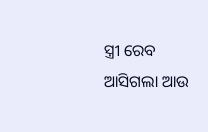ସ୍ତ୍ରୀ ରେବ ଆସିଗଲା ଆଉ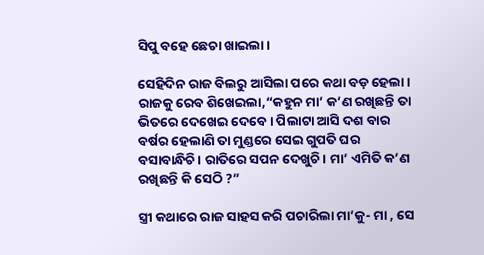ସିପୁ ବହେ ଛେଚା ଖାଇଲା।

ସେହିଦିନ ରାଜ ବିଲରୁ ଆସିଲା ପରେ କଥା ବଡ଼ ହେଲା। ରାଜକୁ ରେବ ଶିଖେଇଲା,“କହୁନ ମା’ କ’ଣ ରଖିଛନ୍ତି ତା ଭିତରେ ଦେଖେଇ ଦେବେ। ପିଲାଟା ଆସି ଦଶ ବାର ବର୍ଷର ହେଲାଣି ତା ମୁଣ୍ଡରେ ସେଇ ଗୁପତି ଘର ବସାବାନ୍ଧିଚି। ରାତିରେ ସପନ ଦେଖୁଚି। ମା’ ଏମିତି କ’ଣ ରଖିଛନ୍ତି କି ସେଠି ?”

ସ୍ତ୍ରୀ କଥାରେ ରାଜ ସାହସ କରି ପଚାରିଲା ମା’କୁ- ମା , ସେ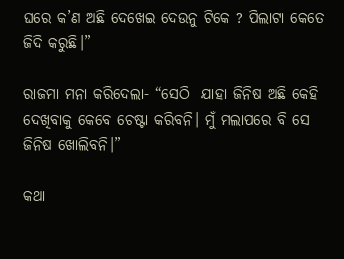ଘରେ କ’ଣ ଅଛି ଦେଖେଇ ଦେଉନୁ ଟିକେ ? ପିଲାଟା କେତେ ଜିଦି କରୁଛି।”

ରାଜମା ମନା କରିଦେଲା- “ସେଠି  ଯାହା ଜିନିଷ ଅଛି କେହି ଦେଖିବାକୁ କେବେ ଚେଷ୍ଟା କରିବନି। ମୁଁ ମଲାପରେ ବି ସେ ଜିନିଷ ଖୋଲିବନି।”

କଥା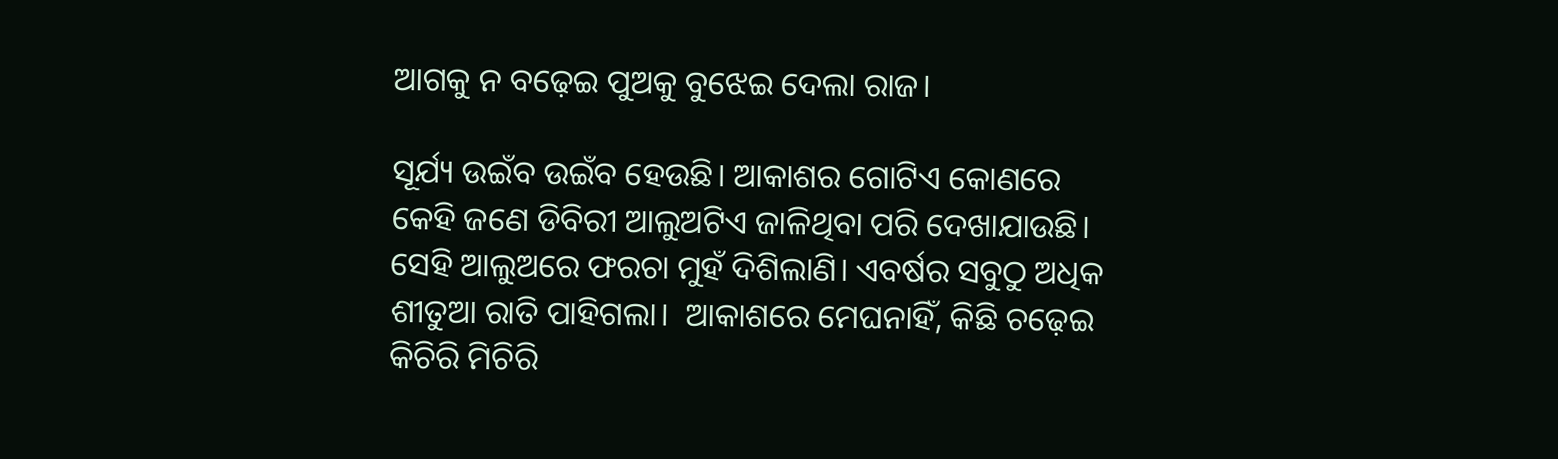ଆଗକୁ ନ ବଢ଼େଇ ପୁଅକୁ ବୁଝେଇ ଦେଲା ରାଜ।

ସୂର୍ଯ୍ୟ ଉଇଁବ ଉଇଁବ ହେଉଛି। ଆକାଶର ଗୋଟିଏ କୋଣରେ କେହି ଜଣେ ଡିବିରୀ ଆଲୁଅଟିଏ ଜାଳିଥିବା ପରି ଦେଖାଯାଉଛି। ସେହି ଆଲୁଅରେ ଫରଚା ମୁହଁ ଦିଶିଲାଣି। ଏବର୍ଷର ସବୁଠୁ ଅଧିକ ଶୀତୁଆ ରାତି ପାହିଗଲା।  ଆକାଶରେ ମେଘନାହିଁ, କିଛି ଚଢ଼େଇ କିଚିରି ମିଚିରି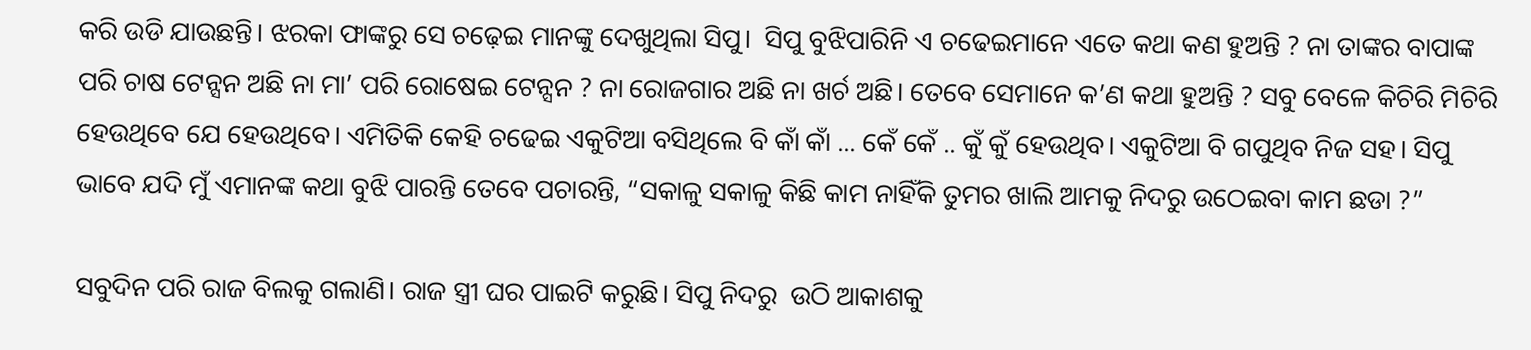କରି ଉଡି ଯାଉଛନ୍ତି। ଝରକା ଫାଙ୍କରୁ ସେ ଚଢ଼େଇ ମାନଙ୍କୁ ଦେଖୁଥିଲା ସିପୁ।  ସିପୁ ବୁଝିପାରିନି ଏ ଚଢେଇମାନେ ଏତେ କଥା କଣ ହୁଅନ୍ତି ? ନା ତାଙ୍କର ବାପାଙ୍କ ପରି ଚାଷ ଟେନ୍ସନ ଅଛି ନା ମା’ ପରି ରୋଷେଇ ଟେନ୍ସନ ? ନା ରୋଜଗାର ଅଛି ନା ଖର୍ଚ ଅଛି। ତେବେ ସେମାନେ କ’ଣ କଥା ହୁଅନ୍ତି ? ସବୁ ବେଳେ କିଚିରି ମିଚିରି ହେଉଥିବେ ଯେ ହେଉଥିବେ। ଏମିତିକି କେହି ଚଢେଇ ଏକୁଟିଆ ବସିଥିଲେ ବି କାଁ କାଁ ... କେଁ କେଁ .. କୁଁ କୁଁ ହେଉଥିବ। ଏକୁଟିଆ ବି ଗପୁଥିବ ନିଜ ସହ। ସିପୁ ଭାବେ ଯଦି ମୁଁ ଏମାନଙ୍କ କଥା ବୁଝି ପାରନ୍ତି ତେବେ ପଚାରନ୍ତି, “ସକାଳୁ ସକାଳୁ କିଛି କାମ ନାହିଁକି ତୁମର ଖାଲି ଆମକୁ ନିଦରୁ ଉଠେଇବା କାମ ଛଡା ?”

ସବୁଦିନ ପରି ରାଜ ବିଲକୁ ଗଲାଣି। ରାଜ ସ୍ତ୍ରୀ ଘର ପାଇଟି କରୁଛି। ସିପୁ ନିଦରୁ  ଉଠି ଆକାଶକୁ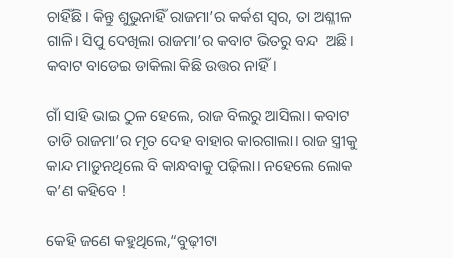ଚାହିଁଛି। କିନ୍ତୁ ଶୁଭୁନାହିଁ ରାଜମା’ର କର୍କଶ ସ୍ୱର, ତା ଅଶ୍ଳୀଳ ଗାଳି। ସିପୁ ଦେଖିଲା ରାଜମା’ର କବାଟ ଭିତରୁ ବନ୍ଦ  ଅଛି। କବାଟ ବାଡେଇ ଡାକିଲା କିଛି ଉତ୍ତର ନାହିଁ।

ଗାଁ ସାହି ଭାଇ ଠୁଳ ହେଲେ, ରାଜ ବିଲରୁ ଆସିଲା। କବାଟ ତାଡି ରାଜମା’ର ମୃତ ଦେହ ବାହାର କାରଗାଲା। ରାଜ ସ୍ତ୍ରୀକୁ କାନ୍ଦ ମାଡ଼ୁନଥିଲେ ବି କାନ୍ଧବାକୁ ପଢ଼ିଲା। ନହେଲେ ଲୋକ କ’ଣ କହିବେ !

କେହି ଜଣେ କହୁଥିଲେ,“ବୁଢ଼ୀଟା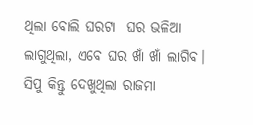ଥିଲା ବୋଲି ଘରଟା  ଘର ଭଳିଆ ଲାଗୁଥିଲା, ଏବେ ଘର ଖାଁ ଖାଁ ଲାଗିବ। ସିପୁ କିନ୍ତୁ ଦେଖୁଥିଲା ରାଜମା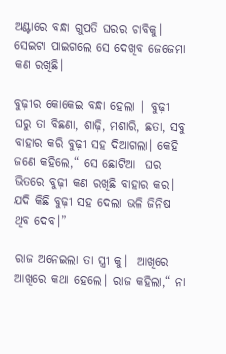ଅଣ୍ଟାରେ ବନ୍ଧା ଗୁପତି ଘରର ଚାବିକୁ। ସେଇଟା ପାଇଗଲେ ସେ ଦେଖିବ ଜେଜେମା କଣ ରଖିଛି।

ବୁଢ଼ୀର କୋକେଇ ବନ୍ଧା ହେଲା | ବୁଢ଼ୀ ଘରୁ ତା ବିଛଣା, ଶାଢ଼ି, ମଶାରି, ଛତା, ସବୁ ବାହାର କରି ବୁଢ଼ୀ ସହ ଦିଆଗଲା। କେହି ଜଣେ କହିଲେ,“ ସେ ଛୋଟିଆ  ଘର ଭିତରେ ବୁଢ଼ୀ କଣ ରଖିଛି ବାହାର କର। ଯଦି କିଛି ବୁଢ଼ୀ ସହ ଦେଲା ଭଳି ଜିନିଷ ଥିବ ଦେବ।”

ରାଜ ଅନେଇଲା ତା ସ୍ତ୍ରୀ କୁ।  ଆଖିରେ ଆଖିରେ କଥା ହେଲେ। ରାଜ କହିଲା,“ ନା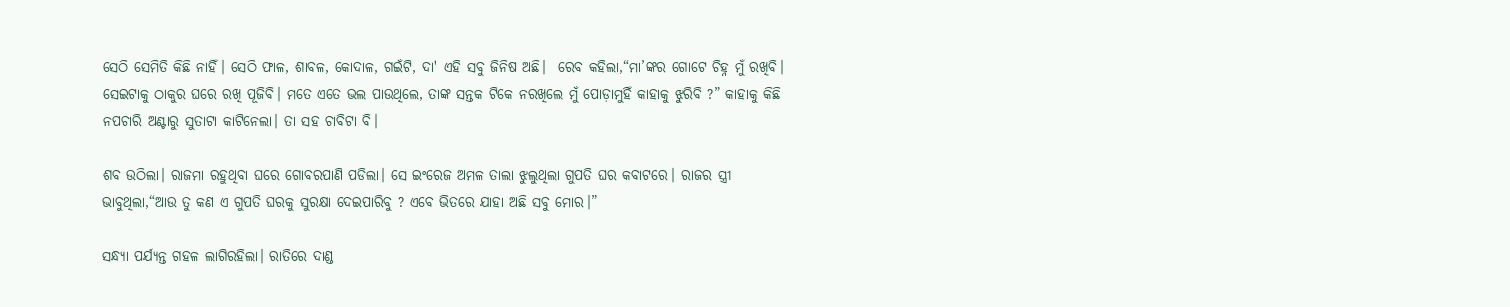ସେଠି ସେମିତି କିଛି ନାହିଁ। ସେଠି ଫାଳ, ଶାବଳ, କୋଦାଳ, ଗଇଁଟି, ଦା' ଏହି ସବୁ ଜିନିଷ ଅଛି।  ରେବ କହିଲା,“ମା’ଙ୍କର ଗୋଟେ ଚିହ୍ନ ମୁଁ ରଖିବି। ସେଇଟାକୁ ଠାକୁର ଘରେ ରଖି ପୂଜିବି। ମତେ ଏତେ ଭଲ ପାଉଥିଲେ, ତାଙ୍କ ସନ୍ତକ ଟିକେ ନରଖିଲେ ମୁଁ ପୋଡ଼ାମୁହିଁ କାହାକୁ ଝୁରିବି ?” କାହାକୁ କିଛି ନପଚାରି ଅଣ୍ଟାରୁ ସୁତାଟା କାଟିନେଲା। ତା ସହ ଚାବିଟା ବି।

ଶବ ଉଠିଲା। ରାଜମା ରହୁଥିବା ଘରେ ଗୋବରପାଣି ପଡିଲା। ସେ ଇଂରେଜ ଅମଳ ତାଲା ଝୁଲୁଥିଲା ଗୁପତି ଘର କବାଟରେ। ରାଜର ସ୍ତ୍ରୀ ଭାବୁଥିଲା,“ଆଉ ତୁ କଣ ଏ ଗୁପତି ଘରକୁ ସୁରକ୍ଷା ଦେଇପାରିବୁ ? ଏବେ ଭିତରେ ଯାହା ଅଛି ସବୁ ମୋର।”

ସନ୍ଧ୍ୟା ପର୍ଯ୍ୟନ୍ତ ଗହଳ ଲାଗିରହିଲା। ରାତିରେ ଦାଣ୍ଡ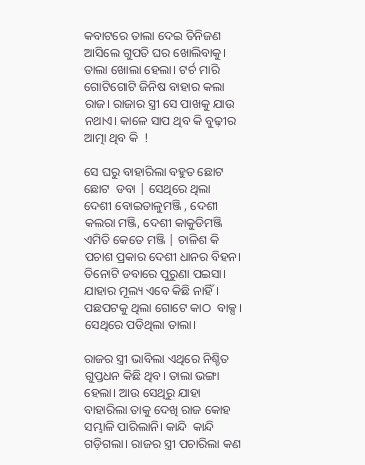କବାଟରେ ତାଲା ଦେଇ ତିନିଜଣ ଆସିଲେ ଗୁପତି ଘର ଖୋଲିବାକୁ। ତାଲା ଖୋଲା ହେଲା। ଟର୍ଚ ମାରି ଗୋଟିଗୋଟି ଜିନିଷ ବାହାର କଲା ରାଜ। ରାଜାର ସ୍ତ୍ରୀ ସେ ପାଖକୁ ଯାଉ ନଥାଏ। କାଳେ ସାପ ଥିବ କି ବୁଢ଼ୀର ଆତ୍ମା ଥିବ କି  !

ସେ ଘରୁ ବାହାରିଲା ବହୁତ ଛୋଟ ଛୋଟ  ଡବା | ସେଥିରେ ଥିଲା  ଦେଶୀ ବୋଇତାଳୁମଞ୍ଜି , ଦେଶୀ କଲରା ମଞ୍ଜି, ଦେଶୀ କାକୁଡିମଞ୍ଜି ଏମିତି କେତେ ମଞ୍ଜି | ଚାଳିଶ କି ପଚାଶ ପ୍ରକାର ଦେଶୀ ଧାନର ବିହନ। ତିନୋଟି ଡବାରେ ପୁରୁଣା ପଇସା। ଯାହାର ମୂଲ୍ୟ ଏବେ କିଛି ନାହିଁ। ପଛପଟକୁ ଥିଲା ଗୋଟେ କାଠ  ବାକ୍ସ। ସେଥିରେ ପଡିଥିଲା ତାଲା।

ରାଜର ସ୍ତ୍ରୀ ଭାବିଲା ଏଥିରେ ନିଶ୍ଚିତ ଗୁପ୍ତଧନ କିଛି ଥିବ। ତାଲା ଭଙ୍ଗା  ହେଲା। ଆଉ ସେଥିରୁ ଯାହା ବାହାରିଲା ତାକୁ ଦେଖି ରାଜ କୋହ ସମ୍ଭାଳି ପାରିଲାନି। କାନ୍ଦି  କାନ୍ଦି  ଗଡ଼ିଗଲା। ରାଜର ସ୍ତ୍ରୀ ପଚାରିଲା କଣ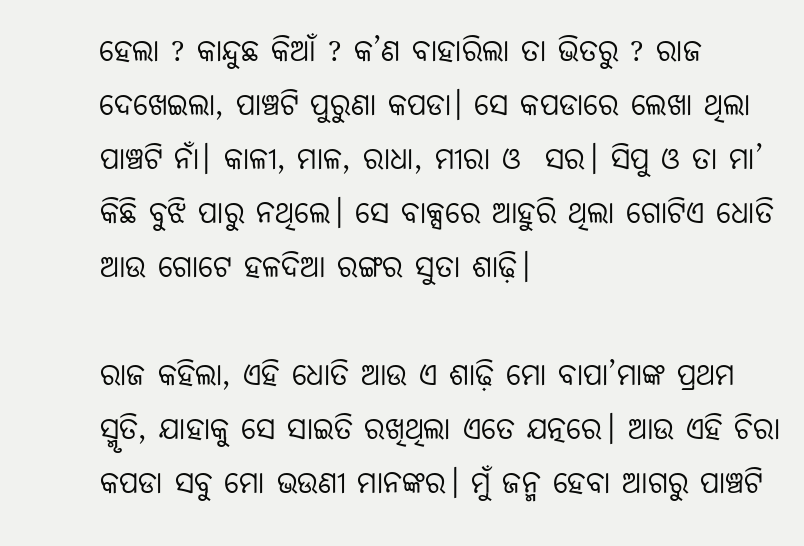ହେଲା ? କାନ୍ଦୁଛ କିଆଁ ? କ’ଣ ବାହାରିଲା ତା ଭିତରୁ ? ରାଜ ଦେଖେଇଲା, ପାଞ୍ଚଟି ପୁରୁଣା କପଡା। ସେ କପଡାରେ ଲେଖା ଥିଲା ପାଞ୍ଚଟି ନାଁ। କାଳୀ, ମାଳ, ରାଧା, ମୀରା ଓ  ସର। ସିପୁ ଓ ତା ମା’ କିଛି ବୁଝି ପାରୁ ନଥିଲେ। ସେ ବାକ୍ସରେ ଆହୁରି ଥିଲା ଗୋଟିଏ ଧୋତି ଆଉ ଗୋଟେ ହଳଦିଆ ରଙ୍ଗର ସୁତା ଶାଢ଼ି।

ରାଜ କହିଲା, ଏହି ଧୋତି ଆଉ ଏ ଶାଢ଼ି ମୋ ବାପା’ମାଙ୍କ ପ୍ରଥମ ସ୍ମୃତି, ଯାହାକୁ ସେ ସାଇତି ରଖିଥିଲା ଏତେ ଯତ୍ନରେ। ଆଉ ଏହି ଚିରା କପଡା ସବୁ ମୋ ଭଉଣୀ ମାନଙ୍କର। ମୁଁ ଜନ୍ମ ହେବା ଆଗରୁ ପାଞ୍ଚଟି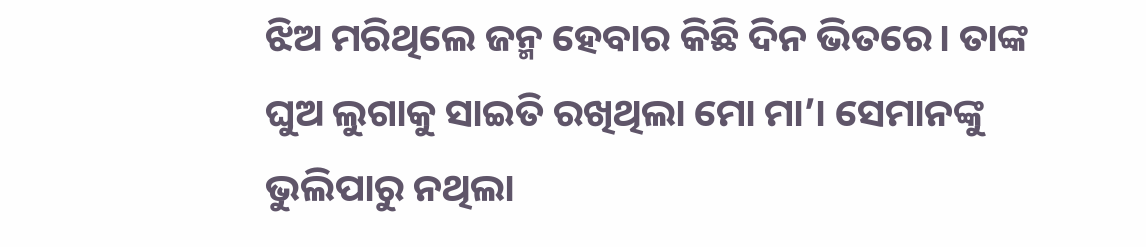ଝିଅ ମରିଥିଲେ ଜନ୍ମ ହେବାର କିଛି ଦିନ ଭିତରେ। ତାଙ୍କ ଘୁଅ ଲୁଗାକୁ ସାଇତି ରଖିଥିଲା ମୋ ମା’। ସେମାନଙ୍କୁ ଭୁଲିପାରୁ ନଥିଲା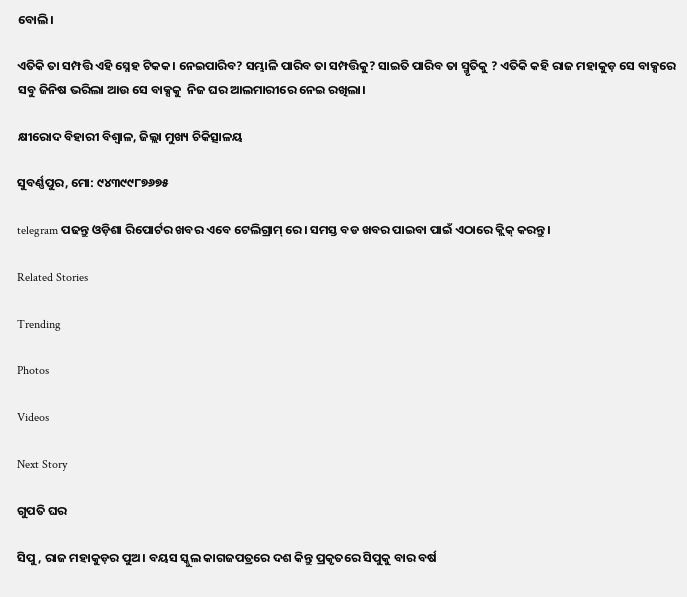ବୋଲି।

ଏତିକି ତା ସମ୍ପତ୍ତି ଏହି ସ୍ନେହ ଟିକକ। ନେଇପାରିବ? ସମ୍ଭାଳି ପାରିବ ତା ସମ୍ପତ୍ତିକୁ? ସାଇତି ପାରିବ ତା ସ୍ମୃତିକୁ ? ଏତିକି କହି ରାଜ ମହାକୁଡ଼ ସେ ବାକ୍ସରେ ସବୁ ଜିନିଷ ଭରିଲା ଆଉ ସେ ବାକ୍ସକୁ  ନିଜ ଘର ଆଲମାରୀରେ ନେଇ ରଖିଲା।

କ୍ଷୀରୋଦ ବିହାରୀ ବିଶ୍ୱାଳ, ଜିଲ୍ଲା ମୁଖ୍ୟ ଚିକିତ୍ସାଳୟ

ସୁବର୍ଣ୍ଣପୁର, ମୋ: ୯୪୩୯୯୮୭୬୭୫

telegram ପଢନ୍ତୁ ଓଡ଼ିଶା ରିପୋର୍ଟର ଖବର ଏବେ ଟେଲିଗ୍ରାମ୍ ରେ। ସମସ୍ତ ବଡ ଖବର ପାଇବା ପାଇଁ ଏଠାରେ କ୍ଲିକ୍ କରନ୍ତୁ।

Related Stories

Trending

Photos

Videos

Next Story

ଗୁପତି ଘର

ସିପୁ, ରାଜ ମହାକୁଡ଼ର ପୁଅ। ବୟସ ସ୍କୁଲ କାଗଜପତ୍ରରେ ଦଶ କିନ୍ତୁ ପ୍ରକୃତରେ ସିପୁକୁ ବାର ବର୍ଷ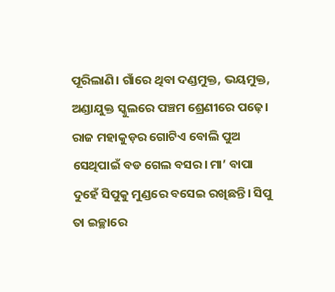ପୂରିଲାଣି। ଗାଁରେ ଥିବା ଦଣ୍ଡମୁକ୍ତ, ଭୟମୁକ୍ତ,  ଅଣ୍ଡାଯୁକ୍ତ ସ୍କୁଲରେ ପଞ୍ଚମ ଶ୍ରେଣୀରେ ପଢ଼େ। ରାଜ ମହାକୁଡ଼ର ଗୋଟିଏ ବୋଲି ପୁଅ ସେଥିପାଇଁ ବଡ ଗେଲ ବସର। ମା’ ବାପା ଦୁହେଁ ସିପୁକୁ ମୁଣ୍ଡରେ ବସେଇ ରଖିଛନ୍ତି। ସିପୁ ତା ଇଚ୍ଛାରେ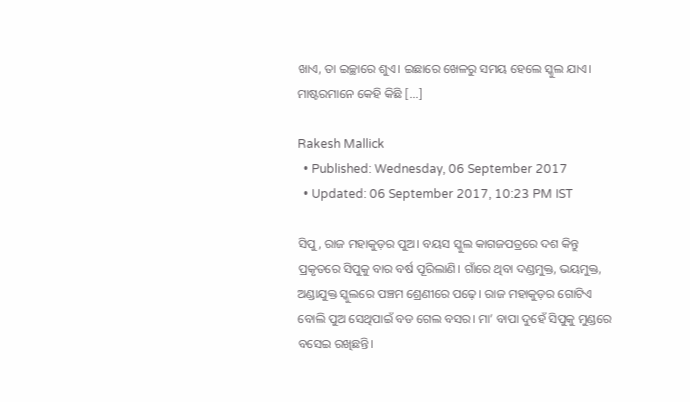ଖାଏ, ତା ଇଚ୍ଛାରେ ଶୁଏ। ଇଛାରେ ଖେଳରୁ ସମୟ ହେଲେ ସ୍କୁଲ ଯାଏ। ମାଷ୍ଟରମାନେ କେହି କିଛି […]

Rakesh Mallick
  • Published: Wednesday, 06 September 2017
  • Updated: 06 September 2017, 10:23 PM IST

ସିପୁ, ରାଜ ମହାକୁଡ଼ର ପୁଅ। ବୟସ ସ୍କୁଲ କାଗଜପତ୍ରରେ ଦଶ କିନ୍ତୁ ପ୍ରକୃତରେ ସିପୁକୁ ବାର ବର୍ଷ ପୂରିଲାଣି। ଗାଁରେ ଥିବା ଦଣ୍ଡମୁକ୍ତ, ଭୟମୁକ୍ତ,  ଅଣ୍ଡାଯୁକ୍ତ ସ୍କୁଲରେ ପଞ୍ଚମ ଶ୍ରେଣୀରେ ପଢ଼େ। ରାଜ ମହାକୁଡ଼ର ଗୋଟିଏ ବୋଲି ପୁଅ ସେଥିପାଇଁ ବଡ ଗେଲ ବସର। ମା’ ବାପା ଦୁହେଁ ସିପୁକୁ ମୁଣ୍ଡରେ ବସେଇ ରଖିଛନ୍ତି।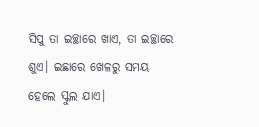ସିପୁ ତା ଇଚ୍ଛାରେ ଖାଏ, ତା ଇଚ୍ଛାରେ ଶୁଏ। ଇଛାରେ ଖେଳରୁ ସମୟ ହେଲେ ସ୍କୁଲ ଯାଏ।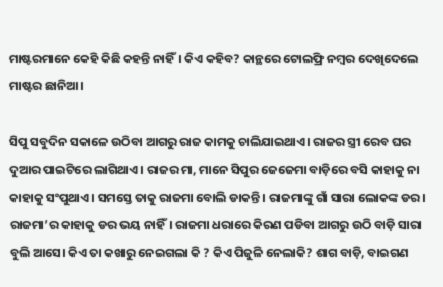ମାଷ୍ଟରମାନେ କେହି କିଛି କହନ୍ତି ନାହିଁ। କିଏ କହିବ? କାନ୍ଥରେ ଟୋଲଫ୍ରି ନମ୍ବର ଦେଖିଦେଲେ ମାଷ୍ଟର ଛାନିଆ।

ସିପୁ ସବୁଦିନ ସକାଳେ ଉଠିବା ଆଗରୁ ରାଜ କାମକୁ ଚାଲିଯାଇଥାଏ। ରାଜର ସ୍ତ୍ରୀ ରେବ ଘର ଦୁଆର ପାଇଟିରେ ଲାଗିଥାଏ। ରାଜର ମା, ମାନେ ସିପୁର ଜେଜେମା ବାଡ଼ିରେ ବସି କାହାକୁ ନା କାହାକୁ ସଂପୁଥାଏ। ସମସ୍ତେ ତାକୁ ରାଜମା ବୋଲି ଡାକନ୍ତି। ରାଜମାଙ୍କୁ ଗାଁ ସାରା ଲୋକଙ୍କ ଡର। ରାଜମା’ର କାହାକୁ ଡର ଭୟ ନାହିଁ। ରାଜମା ଧରାରେ କିରଣ ପଡିବା ଆଗରୁ ଉଠି ବାଡ଼ି ସାରା ବୁଲି ଆସେ। କିଏ ତା କଖାରୁ ନେଇଗଲା କି ? କିଏ ପିଜୁଳି ନେଲାକି? ଶାଗ ବାଡ଼ି, ବାଇଗଣ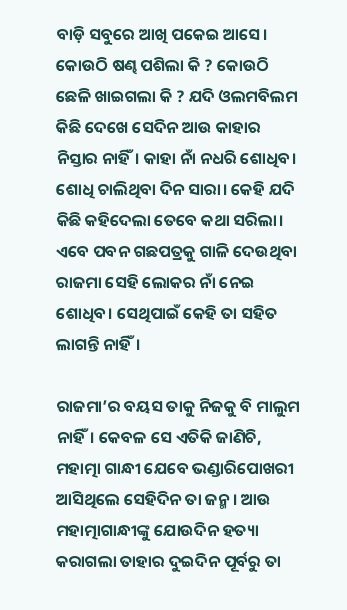ବାଡ଼ି ସବୁରେ ଆଖି ପକେଇ ଆସେ। କୋଉଠି ଷଣ୍ଢ ପଶିଲା କି ? କୋଉଠି  ଛେଳି ଖାଇଗଲା କି ? ଯଦି ଓଲମବିଲମ କିଛି ଦେଖେ ସେଦିନ ଆଉ କାହାର ନିସ୍ତାର ନାହିଁ। କାହା ନାଁ ନଧରି ଶୋଧିବ। ଶୋଧି ଚାଲିଥିବା ଦିନ ସାରା। କେହି ଯଦି କିଛି କହିଦେଲା ତେବେ କଥା ସରିଲା। ଏବେ ପବନ ଗଛପତ୍ରକୁ ଗାଳି ଦେଉଥିବା ରାଜମା ସେହି ଲୋକର ନାଁ ନେଇ ଶୋଧିବ। ସେଥିପାଇଁ କେହି ତା ସହିତ ଲାଗନ୍ତି ନାହିଁ।

ରାଜମା’ର ବୟସ ତାକୁ ନିଜକୁ ବି ମାଲୁମ ନାହିଁ। କେବଳ ସେ ଏତିକି ଜାଣିଚି, ମହାତ୍ମା ଗାନ୍ଧୀ ଯେବେ ଭଣ୍ଡାରିପୋଖରୀ  ଆସିଥିଲେ ସେହିଦିନ ତା ଜନ୍ମ। ଆଉ ମହାତ୍ମାଗାନ୍ଧୀଙ୍କୁ ଯୋଉଦିନ ହତ୍ୟା କରାଗଲା ତାହାର ଦୁଇଦିନ ପୂର୍ବରୁ ତା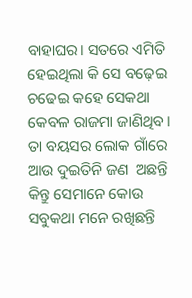ବାହାଘର। ସତରେ ଏମିତି ହେଇଥିଲା କି ସେ ବଢ଼େଇ ଚଢେଇ କହେ ସେକଥା କେବଳ ରାଜମା ଜାଣିଥିବ। ତା ବୟସର ଲୋକ ଗାଁରେ ଆଉ ଦୁଇତିନି ଜଣ  ଅଛନ୍ତି କିନ୍ତୁ ସେମାନେ କୋଉ ସବୁକଥା ମନେ ରଖିଛନ୍ତି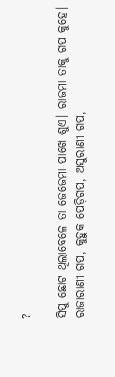?

ସିପୁ ଛୋଟ ଥିଲାବେଳେ ତା ଜେଜେମା ପାଖେ ଶୁଏ। ରାଜମା ତାକୁ ଗପ କୁହେ। ରାଜାରାଣୀ ଗପ, କୁହୁକ ପେଡ଼ିଗପ, ଅସୁରାଣୀ ଗପ,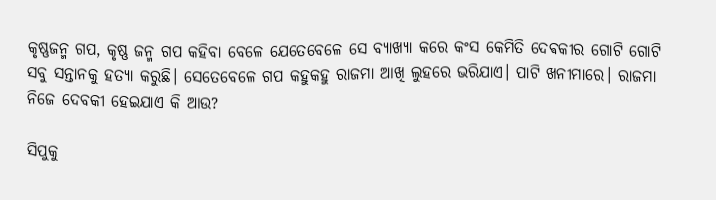କୃଷ୍ଣଜନ୍ମ ଗପ, କୃଷ୍ଣ ଜନ୍ମ ଗପ କହିବା ବେଳେ ଯେତେବେଳେ ସେ ବ୍ୟାଖ୍ୟା କରେ କଂସ କେମିତି ଦେଵକୀର ଗୋଟି ଗୋଟି ସବୁ ସନ୍ତାନକୁ ହତ୍ୟା କରୁଛି। ସେତେବେଳେ ଗପ କହୁକହୁ ରାଜମା ଆଖି ଲୁହରେ ଭରିଯାଏ। ପାଟି ଖନୀମାରେ। ରାଜମା ନିଜେ ଦେବକୀ ହେଇଯାଏ କି ଆଉ?

ସିପୁକୁ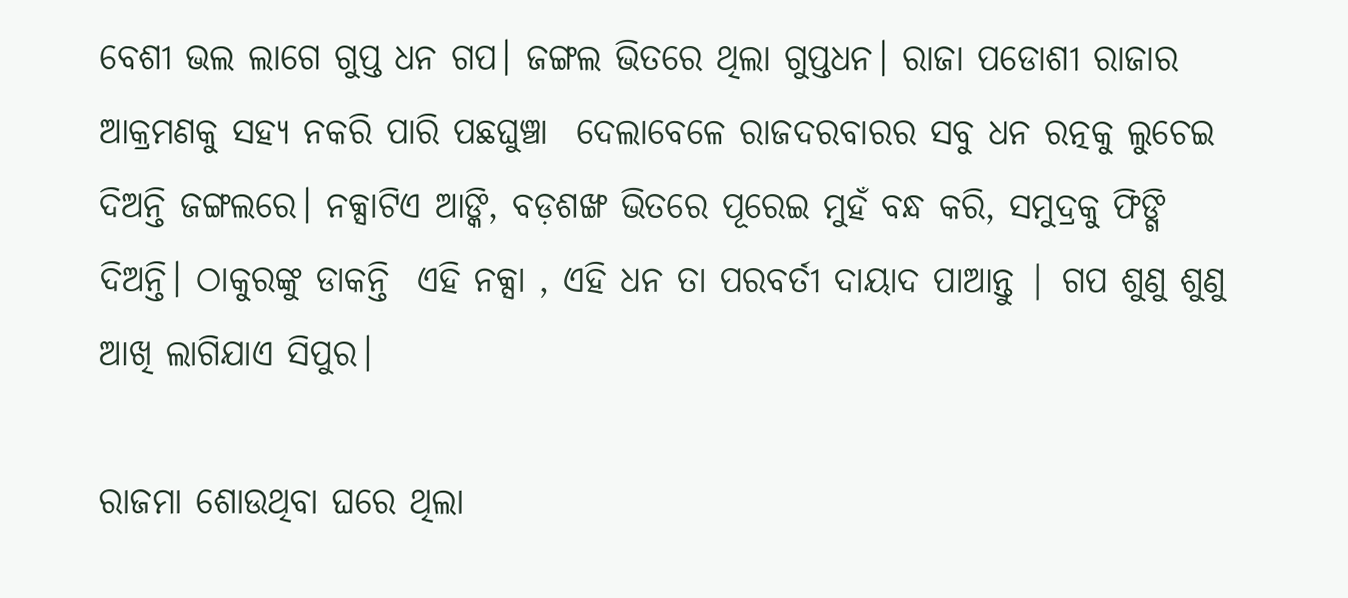ବେଶୀ ଭଲ ଲାଗେ ଗୁପ୍ତ ଧନ ଗପ। ଜଙ୍ଗଲ ଭିତରେ ଥିଲା ଗୁପ୍ତଧନ। ରାଜା ପଡୋଶୀ ରାଜାର ଆକ୍ରମଣକୁ ସହ୍ୟ ନକରି ପାରି ପଛଘୁଞ୍ଚା  ଦେଲାବେଳେ ରାଜଦରବାରର ସବୁ ଧନ ରତ୍ନକୁ ଲୁଚେଇ ଦିଅନ୍ତି ଜଙ୍ଗଲରେ। ନକ୍ସାଟିଏ ଆଙ୍କି, ବଡ଼ଶଙ୍ଖ ଭିତରେ ପୂରେଇ ମୁହଁ ବନ୍ଧ କରି, ସମୁଦ୍ରକୁ ଫିଙ୍ଗି ଦିଅନ୍ତି। ଠାକୁରଙ୍କୁ ଡାକନ୍ତି  ଏହି ନକ୍ସା , ଏହି ଧନ ତା ପରବର୍ତୀ ଦାୟାଦ ପାଆନ୍ତୁ | ଗପ ଶୁଣୁ ଶୁଣୁ  ଆଖି ଲାଗିଯାଏ ସିପୁର।

ରାଜମା ଶୋଉଥିବା ଘରେ ଥିଲା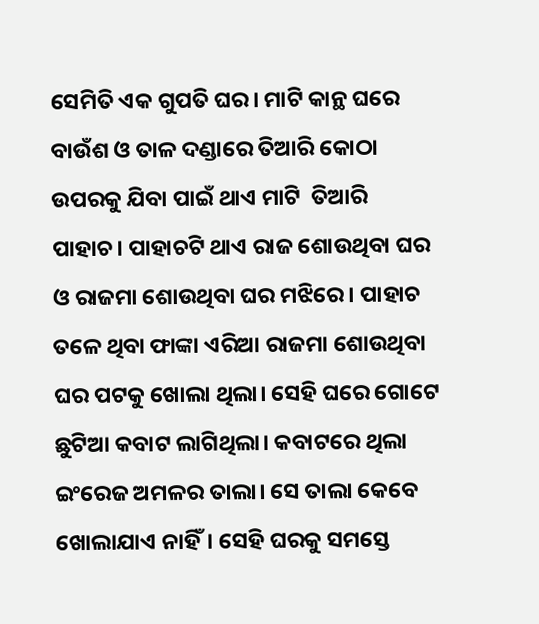ସେମିତି ଏକ ଗୁପତି ଘର। ମାଟି କାନ୍ଥ ଘରେ ବାଉଁଶ ଓ ତାଳ ଦଣ୍ଡାରେ ତିଆରି କୋଠା ଉପରକୁ ଯିବା ପାଇଁ ଥାଏ ମାଟି  ତିଆରି ପାହାଚ। ପାହାଚଟି ଥାଏ ରାଜ ଶୋଉଥିବା ଘର ଓ ରାଜମା ଶୋଉଥିବା ଘର ମଝିରେ। ପାହାଚ ତଳେ ଥିବା ଫାଙ୍କା ଏରିଆ ରାଜମା ଶୋଉଥିବା ଘର ପଟକୁ ଖୋଲା ଥିଲା। ସେହି ଘରେ ଗୋଟେ ଛୁଟିଆ କବାଟ ଲାଗିଥିଲା। କବାଟରେ ଥିଲା ଇଂରେଜ ଅମଳର ତାଲା। ସେ ତାଲା କେବେ ଖୋଲାଯାଏ ନାହିଁ। ସେହି ଘରକୁ ସମସ୍ତେ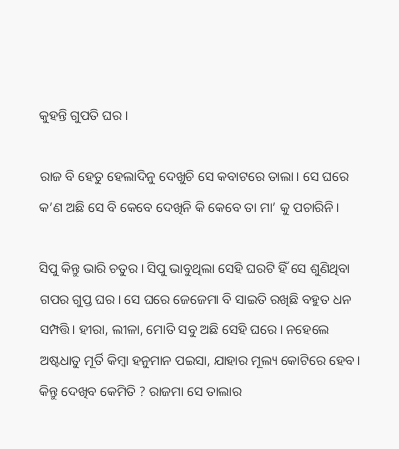କୁହନ୍ତି ଗୁପତି ଘର।

ରାଜ ବି ହେତୁ ହେଲାଦିନୁ ଦେଖୁଚି ସେ କବାଟରେ ତାଲା। ସେ ଘରେ କ’ଣ ଅଛି ସେ ବି କେବେ ଦେଖିନି କି କେବେ ତା ମା’ କୁ ପଚାରିନି।

ସିପୁ କିନ୍ତୁ ଭାରି ଚତୁର। ସିପୁ ଭାବୁଥିଲା ସେହି ଘରଟି ହିଁ ସେ ଶୁଣିଥିବା ଗପର ଗୁପ୍ତ ଘର। ସେ ଘରେ ଜେଜେମା ବି ସାଇତି ରଖିଛି ବହୁତ ଧନ ସମ୍ପତ୍ତି। ହୀରା, ଲୀଳା, ମୋତି ସବୁ ଅଛି ସେହି ଘରେ। ନହେଲେ ଅଷ୍ଟଧାତୁ ମୂର୍ତି କିମ୍ବା ହନୁମାନ ପଇସା, ଯାହାର ମୂଲ୍ୟ କୋଟିରେ ହେବ। କିନ୍ତୁ ଦେଖିବ କେମିତି ? ରାଜମା ସେ ତାଲାର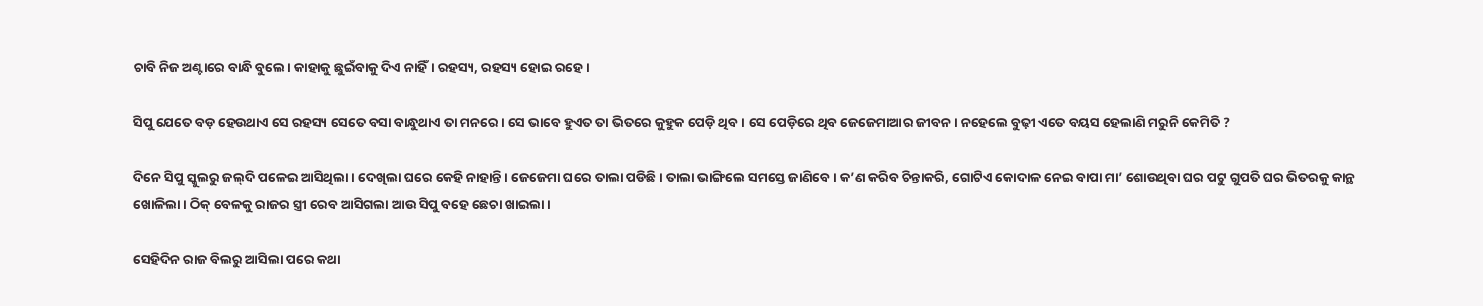ଚାବି ନିଜ ଅଣ୍ଟାରେ ବାନ୍ଧି ବୁଲେ। କାହାକୁ ଛୁଇଁବାକୁ ଦିଏ ନାହିଁ। ରହସ୍ୟ, ରହସ୍ୟ ହୋଇ ରହେ।

ସିପୁ ଯେତେ ବଡ଼ ହେଉଥାଏ ସେ ରହସ୍ୟ ସେତେ ବସା ବାନ୍ଧୁଥାଏ ତା ମନରେ। ସେ ଭାବେ ହୁଏତ ତା ଭିତରେ କୁହୁକ ପେଡ଼ି ଥିବ। ସେ ପେଡ଼ିରେ ଥିବ ଜେଜେମାଆର ଜୀବନ। ନହେଲେ ବୁଢ଼ୀ ଏତେ ବୟସ ହେଲାଣି ମରୁନି କେମିତି ?

ଦିନେ ସିପୁ ସ୍କୁଲରୁ ଜଲ୍‌ଦି ପଳେଇ ଆସିଥିଲା। ଦେଖିଲା ଘରେ କେହି ନାହାନ୍ତି। ଜେଜେମା ଘରେ ତାଲା ପଡିଛି। ତାଲା ଭାଙ୍ଗିଲେ ସମସ୍ତେ ଜାଣିବେ। କ’ଣ କରିବ ଚିନ୍ତାକରି, ଗୋଟିଏ କୋଦାଳ ନେଇ ବାପା ମା’ ଶୋଉଥିବା ଘର ପଟୁ ଗୁପତି ଘର ଭିତରକୁ କାନ୍ଥ ଖୋଳିଲା। ଠିକ୍‌ ବେଳକୁ ରାଜର ସ୍ତ୍ରୀ ରେବ ଆସିଗଲା ଆଉ ସିପୁ ବହେ ଛେଚା ଖାଇଲା।

ସେହିଦିନ ରାଜ ବିଲରୁ ଆସିଲା ପରେ କଥା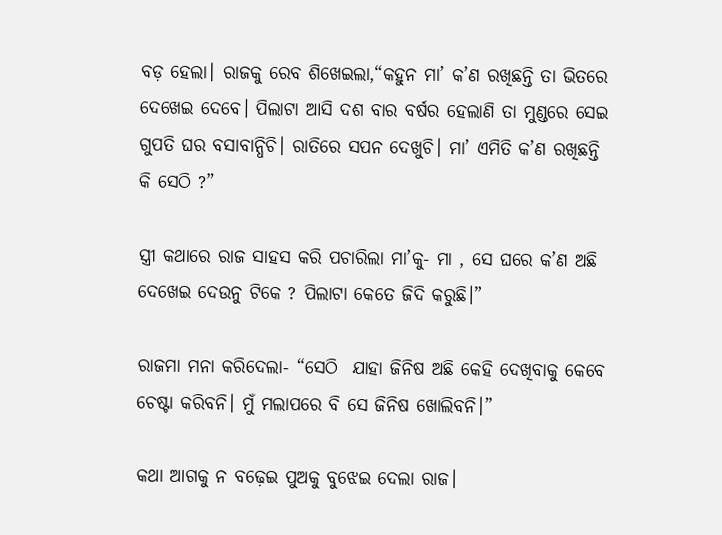ବଡ଼ ହେଲା। ରାଜକୁ ରେବ ଶିଖେଇଲା,“କହୁନ ମା’ କ’ଣ ରଖିଛନ୍ତି ତା ଭିତରେ ଦେଖେଇ ଦେବେ। ପିଲାଟା ଆସି ଦଶ ବାର ବର୍ଷର ହେଲାଣି ତା ମୁଣ୍ଡରେ ସେଇ ଗୁପତି ଘର ବସାବାନ୍ଧିଚି। ରାତିରେ ସପନ ଦେଖୁଚି। ମା’ ଏମିତି କ’ଣ ରଖିଛନ୍ତି କି ସେଠି ?”

ସ୍ତ୍ରୀ କଥାରେ ରାଜ ସାହସ କରି ପଚାରିଲା ମା’କୁ- ମା , ସେ ଘରେ କ’ଣ ଅଛି ଦେଖେଇ ଦେଉନୁ ଟିକେ ? ପିଲାଟା କେତେ ଜିଦି କରୁଛି।”

ରାଜମା ମନା କରିଦେଲା- “ସେଠି  ଯାହା ଜିନିଷ ଅଛି କେହି ଦେଖିବାକୁ କେବେ ଚେଷ୍ଟା କରିବନି। ମୁଁ ମଲାପରେ ବି ସେ ଜିନିଷ ଖୋଲିବନି।”

କଥା ଆଗକୁ ନ ବଢ଼େଇ ପୁଅକୁ ବୁଝେଇ ଦେଲା ରାଜ।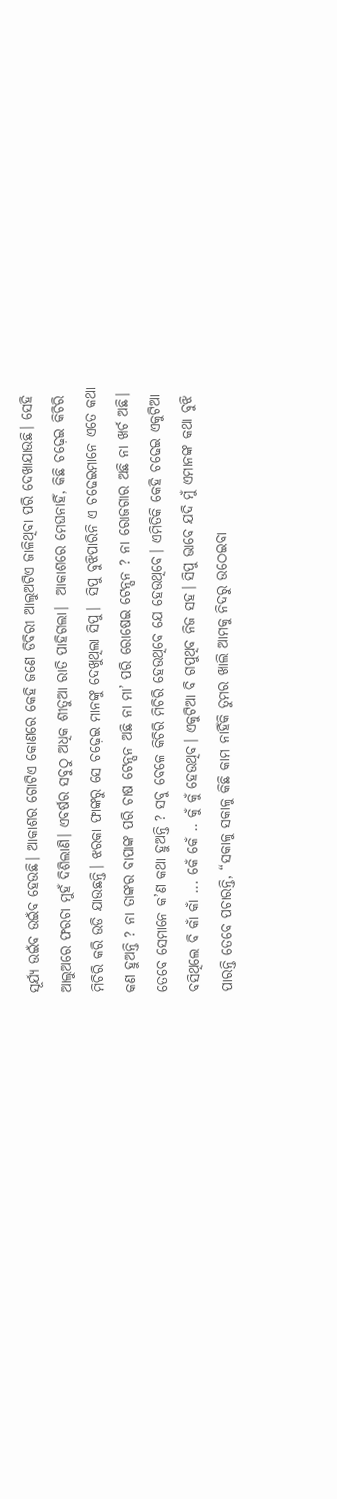ସୂର୍ଯ୍ୟ ଉଇଁବ ଉଇଁବ ହେଉଛି। ଆକାଶର ଗୋଟିଏ କୋଣରେ କେହି ଜଣେ ଡିବିରୀ ଆଲୁଅଟିଏ ଜାଳିଥିବା ପରି ଦେଖାଯାଉଛି। ସେହି ଆଲୁଅରେ ଫରଚା ମୁହଁ ଦିଶିଲାଣି। ଏବର୍ଷର ସବୁଠୁ ଅଧିକ ଶୀତୁଆ ରାତି ପାହିଗଲା।  ଆକାଶରେ ମେଘନାହିଁ, କିଛି ଚଢ଼େଇ କିଚିରି ମିଚିରି କରି ଉଡି ଯାଉଛନ୍ତି। ଝରକା ଫାଙ୍କରୁ ସେ ଚଢ଼େଇ ମାନଙ୍କୁ ଦେଖୁଥିଲା ସିପୁ।  ସିପୁ ବୁଝିପାରିନି ଏ ଚଢେଇମାନେ ଏତେ କଥା କଣ ହୁଅନ୍ତି ? ନା ତାଙ୍କର ବାପାଙ୍କ ପରି ଚାଷ ଟେନ୍ସନ ଅଛି ନା ମା’ ପରି ରୋଷେଇ ଟେନ୍ସନ ? ନା ରୋଜଗାର ଅଛି ନା ଖର୍ଚ ଅଛି। ତେବେ ସେମାନେ କ’ଣ କଥା ହୁଅନ୍ତି ? ସବୁ ବେଳେ କିଚିରି ମିଚିରି ହେଉଥିବେ ଯେ ହେଉଥିବେ। ଏମିତିକି କେହି ଚଢେଇ ଏକୁଟିଆ ବସିଥିଲେ ବି କାଁ କାଁ ... କେଁ କେଁ .. କୁଁ କୁଁ ହେଉଥିବ। ଏକୁଟିଆ ବି ଗପୁଥିବ ନିଜ ସହ। ସିପୁ ଭାବେ ଯଦି ମୁଁ ଏମାନଙ୍କ କଥା ବୁଝି ପାରନ୍ତି ତେବେ ପଚାରନ୍ତି, “ସକାଳୁ ସକାଳୁ କିଛି କାମ ନାହିଁକି ତୁମର ଖାଲି ଆମକୁ ନିଦରୁ ଉଠେଇବା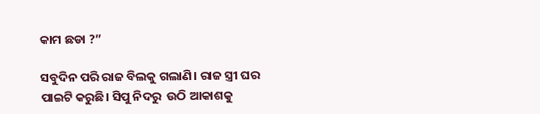କାମ ଛଡା ?”

ସବୁଦିନ ପରି ରାଜ ବିଲକୁ ଗଲାଣି। ରାଜ ସ୍ତ୍ରୀ ଘର ପାଇଟି କରୁଛି। ସିପୁ ନିଦରୁ  ଉଠି ଆକାଶକୁ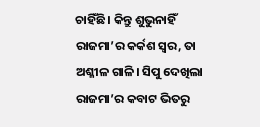ଚାହିଁଛି। କିନ୍ତୁ ଶୁଭୁନାହିଁ ରାଜମା’ର କର୍କଶ ସ୍ୱର, ତା ଅଶ୍ଳୀଳ ଗାଳି। ସିପୁ ଦେଖିଲା ରାଜମା’ର କବାଟ ଭିତରୁ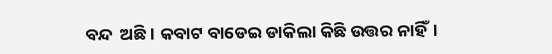ବନ୍ଦ  ଅଛି। କବାଟ ବାଡେଇ ଡାକିଲା କିଛି ଉତ୍ତର ନାହିଁ।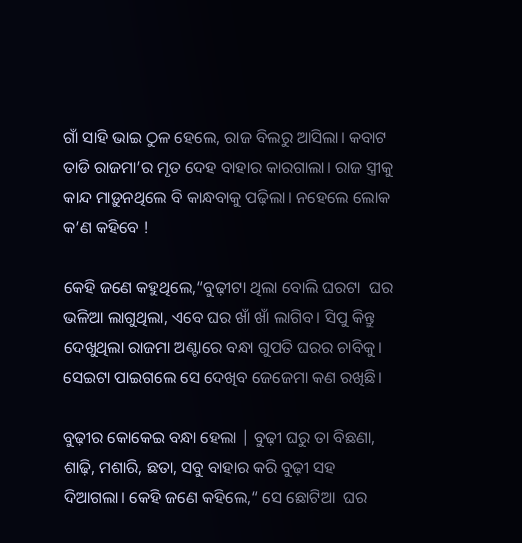ଗାଁ ସାହି ଭାଇ ଠୁଳ ହେଲେ, ରାଜ ବିଲରୁ ଆସିଲା। କବାଟ ତାଡି ରାଜମା’ର ମୃତ ଦେହ ବାହାର କାରଗାଲା। ରାଜ ସ୍ତ୍ରୀକୁ କାନ୍ଦ ମାଡ଼ୁନଥିଲେ ବି କାନ୍ଧବାକୁ ପଢ଼ିଲା। ନହେଲେ ଲୋକ କ’ଣ କହିବେ !

କେହି ଜଣେ କହୁଥିଲେ,“ବୁଢ଼ୀଟା ଥିଲା ବୋଲି ଘରଟା  ଘର ଭଳିଆ ଲାଗୁଥିଲା, ଏବେ ଘର ଖାଁ ଖାଁ ଲାଗିବ। ସିପୁ କିନ୍ତୁ ଦେଖୁଥିଲା ରାଜମା ଅଣ୍ଟାରେ ବନ୍ଧା ଗୁପତି ଘରର ଚାବିକୁ। ସେଇଟା ପାଇଗଲେ ସେ ଦେଖିବ ଜେଜେମା କଣ ରଖିଛି।

ବୁଢ଼ୀର କୋକେଇ ବନ୍ଧା ହେଲା | ବୁଢ଼ୀ ଘରୁ ତା ବିଛଣା, ଶାଢ଼ି, ମଶାରି, ଛତା, ସବୁ ବାହାର କରି ବୁଢ଼ୀ ସହ ଦିଆଗଲା। କେହି ଜଣେ କହିଲେ,“ ସେ ଛୋଟିଆ  ଘର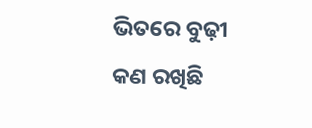ଭିତରେ ବୁଢ଼ୀ କଣ ରଖିଛି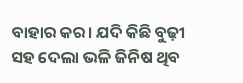ବାହାର କର। ଯଦି କିଛି ବୁଢ଼ୀ ସହ ଦେଲା ଭଳି ଜିନିଷ ଥିବ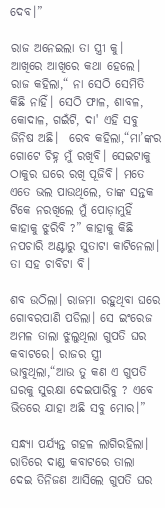ଦେବ।”

ରାଜ ଅନେଇଲା ତା ସ୍ତ୍ରୀ କୁ।  ଆଖିରେ ଆଖିରେ କଥା ହେଲେ। ରାଜ କହିଲା,“ ନା ସେଠି ସେମିତି କିଛି ନାହିଁ। ସେଠି ଫାଳ, ଶାବଳ, କୋଦାଳ, ଗଇଁଟି, ଦା' ଏହି ସବୁ ଜିନିଷ ଅଛି।  ରେବ କହିଲା,“ମା’ଙ୍କର ଗୋଟେ ଚିହ୍ନ ମୁଁ ରଖିବି। ସେଇଟାକୁ ଠାକୁର ଘରେ ରଖି ପୂଜିବି। ମତେ ଏତେ ଭଲ ପାଉଥିଲେ, ତାଙ୍କ ସନ୍ତକ ଟିକେ ନରଖିଲେ ମୁଁ ପୋଡ଼ାମୁହିଁ କାହାକୁ ଝୁରିବି ?” କାହାକୁ କିଛି ନପଚାରି ଅଣ୍ଟାରୁ ସୁତାଟା କାଟିନେଲା। ତା ସହ ଚାବିଟା ବି।

ଶବ ଉଠିଲା। ରାଜମା ରହୁଥିବା ଘରେ ଗୋବରପାଣି ପଡିଲା। ସେ ଇଂରେଜ ଅମଳ ତାଲା ଝୁଲୁଥିଲା ଗୁପତି ଘର କବାଟରେ। ରାଜର ସ୍ତ୍ରୀ ଭାବୁଥିଲା,“ଆଉ ତୁ କଣ ଏ ଗୁପତି ଘରକୁ ସୁରକ୍ଷା ଦେଇପାରିବୁ ? ଏବେ ଭିତରେ ଯାହା ଅଛି ସବୁ ମୋର।”

ସନ୍ଧ୍ୟା ପର୍ଯ୍ୟନ୍ତ ଗହଳ ଲାଗିରହିଲା। ରାତିରେ ଦାଣ୍ଡ କବାଟରେ ତାଲା ଦେଇ ତିନିଜଣ ଆସିଲେ ଗୁପତି ଘର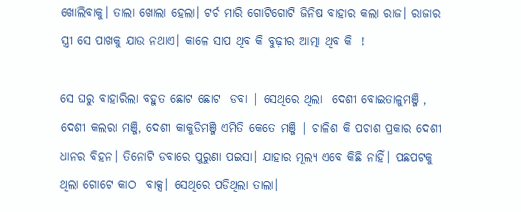ଖୋଲିବାକୁ। ତାଲା ଖୋଲା ହେଲା। ଟର୍ଚ ମାରି ଗୋଟିଗୋଟି ଜିନିଷ ବାହାର କଲା ରାଜ। ରାଜାର ସ୍ତ୍ରୀ ସେ ପାଖକୁ ଯାଉ ନଥାଏ। କାଳେ ସାପ ଥିବ କି ବୁଢ଼ୀର ଆତ୍ମା ଥିବ କି  !

ସେ ଘରୁ ବାହାରିଲା ବହୁତ ଛୋଟ ଛୋଟ  ଡବା | ସେଥିରେ ଥିଲା  ଦେଶୀ ବୋଇତାଳୁମଞ୍ଜି , ଦେଶୀ କଲରା ମଞ୍ଜି, ଦେଶୀ କାକୁଡିମଞ୍ଜି ଏମିତି କେତେ ମଞ୍ଜି | ଚାଳିଶ କି ପଚାଶ ପ୍ରକାର ଦେଶୀ ଧାନର ବିହନ। ତିନୋଟି ଡବାରେ ପୁରୁଣା ପଇସା। ଯାହାର ମୂଲ୍ୟ ଏବେ କିଛି ନାହିଁ। ପଛପଟକୁ ଥିଲା ଗୋଟେ କାଠ  ବାକ୍ସ। ସେଥିରେ ପଡିଥିଲା ତାଲା।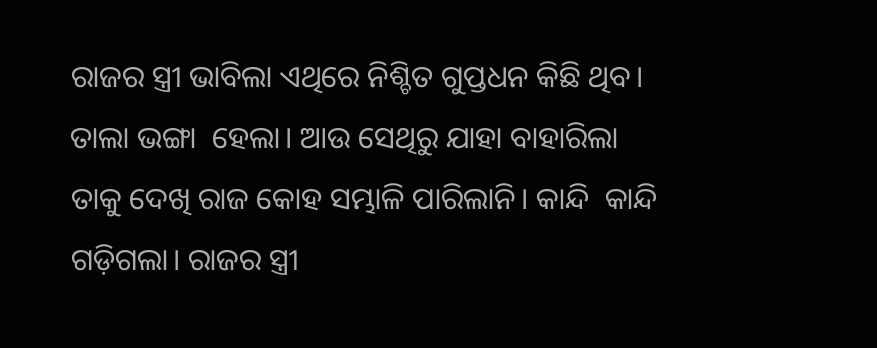ରାଜର ସ୍ତ୍ରୀ ଭାବିଲା ଏଥିରେ ନିଶ୍ଚିତ ଗୁପ୍ତଧନ କିଛି ଥିବ। ତାଲା ଭଙ୍ଗା  ହେଲା। ଆଉ ସେଥିରୁ ଯାହା ବାହାରିଲା ତାକୁ ଦେଖି ରାଜ କୋହ ସମ୍ଭାଳି ପାରିଲାନି। କାନ୍ଦି  କାନ୍ଦି  ଗଡ଼ିଗଲା। ରାଜର ସ୍ତ୍ରୀ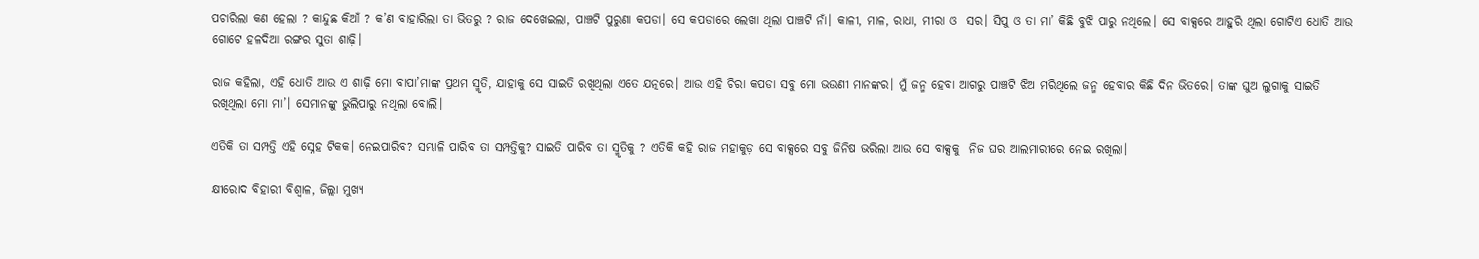ପଚାରିଲା କଣ ହେଲା ? କାନ୍ଦୁଛ କିଆଁ ? କ’ଣ ବାହାରିଲା ତା ଭିତରୁ ? ରାଜ ଦେଖେଇଲା, ପାଞ୍ଚଟି ପୁରୁଣା କପଡା। ସେ କପଡାରେ ଲେଖା ଥିଲା ପାଞ୍ଚଟି ନାଁ। କାଳୀ, ମାଳ, ରାଧା, ମୀରା ଓ  ସର। ସିପୁ ଓ ତା ମା’ କିଛି ବୁଝି ପାରୁ ନଥିଲେ। ସେ ବାକ୍ସରେ ଆହୁରି ଥିଲା ଗୋଟିଏ ଧୋତି ଆଉ ଗୋଟେ ହଳଦିଆ ରଙ୍ଗର ସୁତା ଶାଢ଼ି।

ରାଜ କହିଲା, ଏହି ଧୋତି ଆଉ ଏ ଶାଢ଼ି ମୋ ବାପା’ମାଙ୍କ ପ୍ରଥମ ସ୍ମୃତି, ଯାହାକୁ ସେ ସାଇତି ରଖିଥିଲା ଏତେ ଯତ୍ନରେ। ଆଉ ଏହି ଚିରା କପଡା ସବୁ ମୋ ଭଉଣୀ ମାନଙ୍କର। ମୁଁ ଜନ୍ମ ହେବା ଆଗରୁ ପାଞ୍ଚଟି ଝିଅ ମରିଥିଲେ ଜନ୍ମ ହେବାର କିଛି ଦିନ ଭିତରେ। ତାଙ୍କ ଘୁଅ ଲୁଗାକୁ ସାଇତି ରଖିଥିଲା ମୋ ମା’। ସେମାନଙ୍କୁ ଭୁଲିପାରୁ ନଥିଲା ବୋଲି।

ଏତିକି ତା ସମ୍ପତ୍ତି ଏହି ସ୍ନେହ ଟିକକ। ନେଇପାରିବ? ସମ୍ଭାଳି ପାରିବ ତା ସମ୍ପତ୍ତିକୁ? ସାଇତି ପାରିବ ତା ସ୍ମୃତିକୁ ? ଏତିକି କହି ରାଜ ମହାକୁଡ଼ ସେ ବାକ୍ସରେ ସବୁ ଜିନିଷ ଭରିଲା ଆଉ ସେ ବାକ୍ସକୁ  ନିଜ ଘର ଆଲମାରୀରେ ନେଇ ରଖିଲା।

କ୍ଷୀରୋଦ ବିହାରୀ ବିଶ୍ୱାଳ, ଜିଲ୍ଲା ମୁଖ୍ୟ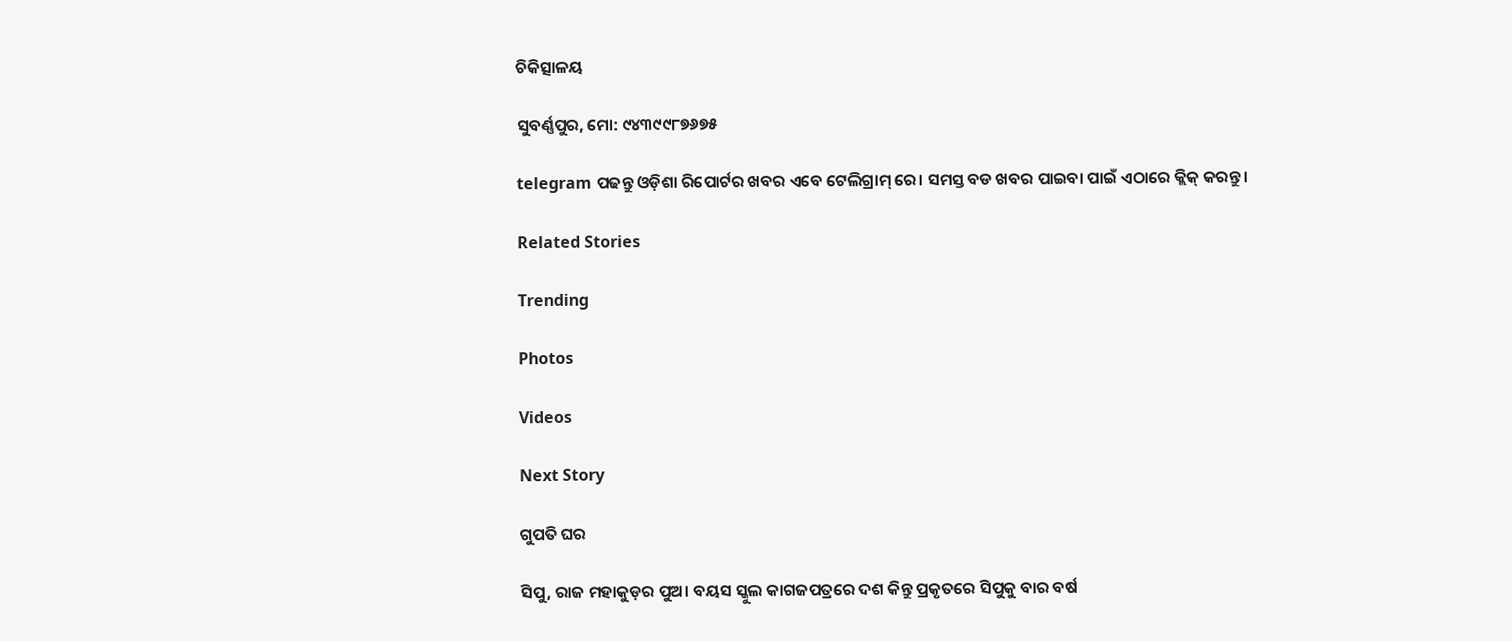ଚିକିତ୍ସାଳୟ

ସୁବର୍ଣ୍ଣପୁର, ମୋ: ୯୪୩୯୯୮୭୬୭୫

telegram ପଢନ୍ତୁ ଓଡ଼ିଶା ରିପୋର୍ଟର ଖବର ଏବେ ଟେଲିଗ୍ରାମ୍ ରେ। ସମସ୍ତ ବଡ ଖବର ପାଇବା ପାଇଁ ଏଠାରେ କ୍ଲିକ୍ କରନ୍ତୁ।

Related Stories

Trending

Photos

Videos

Next Story

ଗୁପତି ଘର

ସିପୁ, ରାଜ ମହାକୁଡ଼ର ପୁଅ। ବୟସ ସ୍କୁଲ କାଗଜପତ୍ରରେ ଦଶ କିନ୍ତୁ ପ୍ରକୃତରେ ସିପୁକୁ ବାର ବର୍ଷ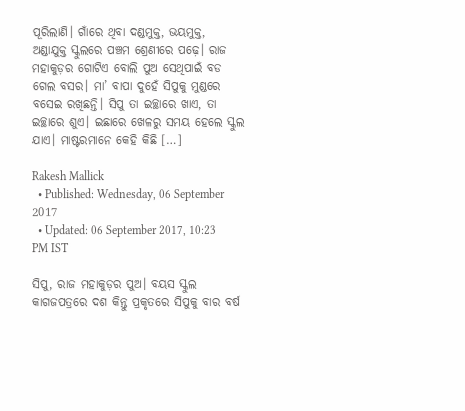ପୂରିଲାଣି। ଗାଁରେ ଥିବା ଦଣ୍ଡମୁକ୍ତ, ଭୟମୁକ୍ତ,  ଅଣ୍ଡାଯୁକ୍ତ ସ୍କୁଲରେ ପଞ୍ଚମ ଶ୍ରେଣୀରେ ପଢ଼େ। ରାଜ ମହାକୁଡ଼ର ଗୋଟିଏ ବୋଲି ପୁଅ ସେଥିପାଇଁ ବଡ ଗେଲ ବସର। ମା’ ବାପା ଦୁହେଁ ସିପୁକୁ ମୁଣ୍ଡରେ ବସେଇ ରଖିଛନ୍ତି। ସିପୁ ତା ଇଚ୍ଛାରେ ଖାଏ, ତା ଇଚ୍ଛାରେ ଶୁଏ। ଇଛାରେ ଖେଳରୁ ସମୟ ହେଲେ ସ୍କୁଲ ଯାଏ। ମାଷ୍ଟରମାନେ କେହି କିଛି […]

Rakesh Mallick
  • Published: Wednesday, 06 September 2017
  • Updated: 06 September 2017, 10:23 PM IST

ସିପୁ, ରାଜ ମହାକୁଡ଼ର ପୁଅ। ବୟସ ସ୍କୁଲ କାଗଜପତ୍ରରେ ଦଶ କିନ୍ତୁ ପ୍ରକୃତରେ ସିପୁକୁ ବାର ବର୍ଷ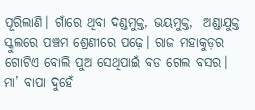ପୂରିଲାଣି। ଗାଁରେ ଥିବା ଦଣ୍ଡମୁକ୍ତ, ଭୟମୁକ୍ତ,  ଅଣ୍ଡାଯୁକ୍ତ ସ୍କୁଲରେ ପଞ୍ଚମ ଶ୍ରେଣୀରେ ପଢ଼େ। ରାଜ ମହାକୁଡ଼ର ଗୋଟିଏ ବୋଲି ପୁଅ ସେଥିପାଇଁ ବଡ ଗେଲ ବସର। ମା’ ବାପା ଦୁହେଁ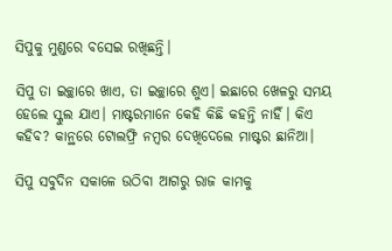ସିପୁକୁ ମୁଣ୍ଡରେ ବସେଇ ରଖିଛନ୍ତି।

ସିପୁ ତା ଇଚ୍ଛାରେ ଖାଏ, ତା ଇଚ୍ଛାରେ ଶୁଏ। ଇଛାରେ ଖେଳରୁ ସମୟ ହେଲେ ସ୍କୁଲ ଯାଏ। ମାଷ୍ଟରମାନେ କେହି କିଛି କହନ୍ତି ନାହିଁ। କିଏ କହିବ? କାନ୍ଥରେ ଟୋଲଫ୍ରି ନମ୍ବର ଦେଖିଦେଲେ ମାଷ୍ଟର ଛାନିଆ।

ସିପୁ ସବୁଦିନ ସକାଳେ ଉଠିବା ଆଗରୁ ରାଜ କାମକୁ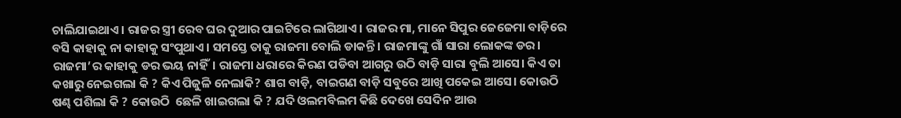ଚାଲିଯାଇଥାଏ। ରାଜର ସ୍ତ୍ରୀ ରେବ ଘର ଦୁଆର ପାଇଟିରେ ଲାଗିଥାଏ। ରାଜର ମା, ମାନେ ସିପୁର ଜେଜେମା ବାଡ଼ିରେ ବସି କାହାକୁ ନା କାହାକୁ ସଂପୁଥାଏ। ସମସ୍ତେ ତାକୁ ରାଜମା ବୋଲି ଡାକନ୍ତି। ରାଜମାଙ୍କୁ ଗାଁ ସାରା ଲୋକଙ୍କ ଡର। ରାଜମା’ର କାହାକୁ ଡର ଭୟ ନାହିଁ। ରାଜମା ଧରାରେ କିରଣ ପଡିବା ଆଗରୁ ଉଠି ବାଡ଼ି ସାରା ବୁଲି ଆସେ। କିଏ ତା କଖାରୁ ନେଇଗଲା କି ? କିଏ ପିଜୁଳି ନେଲାକି? ଶାଗ ବାଡ଼ି, ବାଇଗଣ ବାଡ଼ି ସବୁରେ ଆଖି ପକେଇ ଆସେ। କୋଉଠି ଷଣ୍ଢ ପଶିଲା କି ? କୋଉଠି  ଛେଳି ଖାଇଗଲା କି ? ଯଦି ଓଲମବିଲମ କିଛି ଦେଖେ ସେଦିନ ଆଉ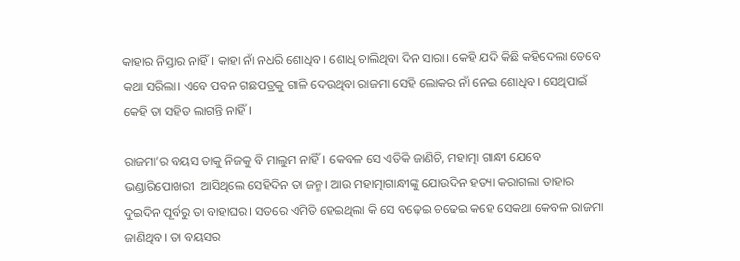କାହାର ନିସ୍ତାର ନାହିଁ। କାହା ନାଁ ନଧରି ଶୋଧିବ। ଶୋଧି ଚାଲିଥିବା ଦିନ ସାରା। କେହି ଯଦି କିଛି କହିଦେଲା ତେବେ କଥା ସରିଲା। ଏବେ ପବନ ଗଛପତ୍ରକୁ ଗାଳି ଦେଉଥିବା ରାଜମା ସେହି ଲୋକର ନାଁ ନେଇ ଶୋଧିବ। ସେଥିପାଇଁ କେହି ତା ସହିତ ଲାଗନ୍ତି ନାହିଁ।

ରାଜମା’ର ବୟସ ତାକୁ ନିଜକୁ ବି ମାଲୁମ ନାହିଁ। କେବଳ ସେ ଏତିକି ଜାଣିଚି, ମହାତ୍ମା ଗାନ୍ଧୀ ଯେବେ ଭଣ୍ଡାରିପୋଖରୀ  ଆସିଥିଲେ ସେହିଦିନ ତା ଜନ୍ମ। ଆଉ ମହାତ୍ମାଗାନ୍ଧୀଙ୍କୁ ଯୋଉଦିନ ହତ୍ୟା କରାଗଲା ତାହାର ଦୁଇଦିନ ପୂର୍ବରୁ ତା ବାହାଘର। ସତରେ ଏମିତି ହେଇଥିଲା କି ସେ ବଢ଼େଇ ଚଢେଇ କହେ ସେକଥା କେବଳ ରାଜମା ଜାଣିଥିବ। ତା ବୟସର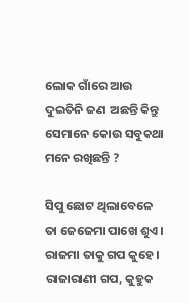ଲୋକ ଗାଁରେ ଆଉ ଦୁଇତିନି ଜଣ  ଅଛନ୍ତି କିନ୍ତୁ ସେମାନେ କୋଉ ସବୁକଥା ମନେ ରଖିଛନ୍ତି ?

ସିପୁ ଛୋଟ ଥିଲାବେଳେ ତା ଜେଜେମା ପାଖେ ଶୁଏ। ରାଜମା ତାକୁ ଗପ କୁହେ। ରାଜାରାଣୀ ଗପ, କୁହୁକ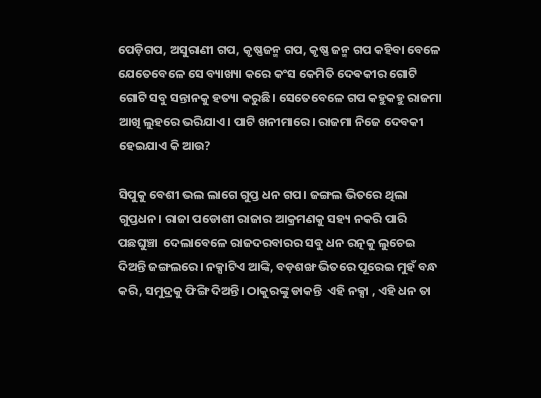ପେଡ଼ିଗପ, ଅସୁରାଣୀ ଗପ, କୃଷ୍ଣଜନ୍ମ ଗପ, କୃଷ୍ଣ ଜନ୍ମ ଗପ କହିବା ବେଳେ ଯେତେବେଳେ ସେ ବ୍ୟାଖ୍ୟା କରେ କଂସ କେମିତି ଦେଵକୀର ଗୋଟି ଗୋଟି ସବୁ ସନ୍ତାନକୁ ହତ୍ୟା କରୁଛି। ସେତେବେଳେ ଗପ କହୁକହୁ ରାଜମା ଆଖି ଲୁହରେ ଭରିଯାଏ। ପାଟି ଖନୀମାରେ। ରାଜମା ନିଜେ ଦେବକୀ ହେଇଯାଏ କି ଆଉ?

ସିପୁକୁ ବେଶୀ ଭଲ ଲାଗେ ଗୁପ୍ତ ଧନ ଗପ। ଜଙ୍ଗଲ ଭିତରେ ଥିଲା ଗୁପ୍ତଧନ। ରାଜା ପଡୋଶୀ ରାଜାର ଆକ୍ରମଣକୁ ସହ୍ୟ ନକରି ପାରି ପଛଘୁଞ୍ଚା  ଦେଲାବେଳେ ରାଜଦରବାରର ସବୁ ଧନ ରତ୍ନକୁ ଲୁଚେଇ ଦିଅନ୍ତି ଜଙ୍ଗଲରେ। ନକ୍ସାଟିଏ ଆଙ୍କି, ବଡ଼ଶଙ୍ଖ ଭିତରେ ପୂରେଇ ମୁହଁ ବନ୍ଧ କରି, ସମୁଦ୍ରକୁ ଫିଙ୍ଗି ଦିଅନ୍ତି। ଠାକୁରଙ୍କୁ ଡାକନ୍ତି  ଏହି ନକ୍ସା , ଏହି ଧନ ତା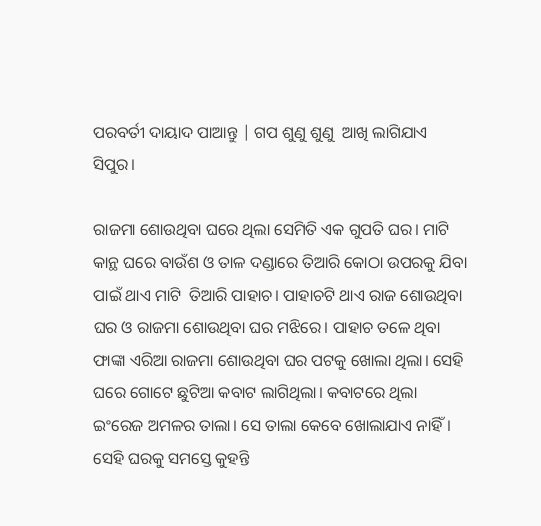ପରବର୍ତୀ ଦାୟାଦ ପାଆନ୍ତୁ | ଗପ ଶୁଣୁ ଶୁଣୁ  ଆଖି ଲାଗିଯାଏ ସିପୁର।

ରାଜମା ଶୋଉଥିବା ଘରେ ଥିଲା ସେମିତି ଏକ ଗୁପତି ଘର। ମାଟି କାନ୍ଥ ଘରେ ବାଉଁଶ ଓ ତାଳ ଦଣ୍ଡାରେ ତିଆରି କୋଠା ଉପରକୁ ଯିବା ପାଇଁ ଥାଏ ମାଟି  ତିଆରି ପାହାଚ। ପାହାଚଟି ଥାଏ ରାଜ ଶୋଉଥିବା ଘର ଓ ରାଜମା ଶୋଉଥିବା ଘର ମଝିରେ। ପାହାଚ ତଳେ ଥିବା ଫାଙ୍କା ଏରିଆ ରାଜମା ଶୋଉଥିବା ଘର ପଟକୁ ଖୋଲା ଥିଲା। ସେହି ଘରେ ଗୋଟେ ଛୁଟିଆ କବାଟ ଲାଗିଥିଲା। କବାଟରେ ଥିଲା ଇଂରେଜ ଅମଳର ତାଲା। ସେ ତାଲା କେବେ ଖୋଲାଯାଏ ନାହିଁ। ସେହି ଘରକୁ ସମସ୍ତେ କୁହନ୍ତି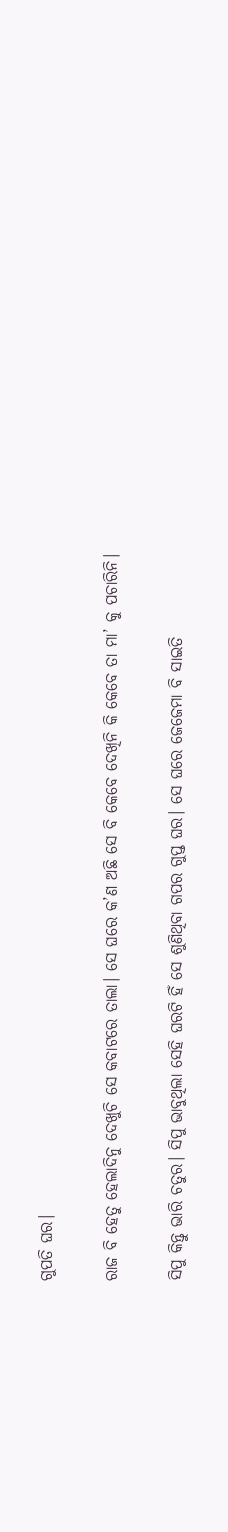ଗୁପତି ଘର।

ରାଜ ବି ହେତୁ ହେଲାଦିନୁ ଦେଖୁଚି ସେ କବାଟରେ ତାଲା। ସେ ଘରେ କ’ଣ ଅଛି ସେ ବି କେବେ ଦେଖିନି କି କେବେ ତା ମା’ କୁ ପଚାରିନି।

ସିପୁ କିନ୍ତୁ ଭାରି ଚତୁର। ସିପୁ ଭାବୁଥିଲା ସେହି ଘରଟି ହିଁ ସେ ଶୁଣିଥିବା ଗପର ଗୁପ୍ତ ଘର। ସେ ଘରେ ଜେଜେମା ବି ସାଇତି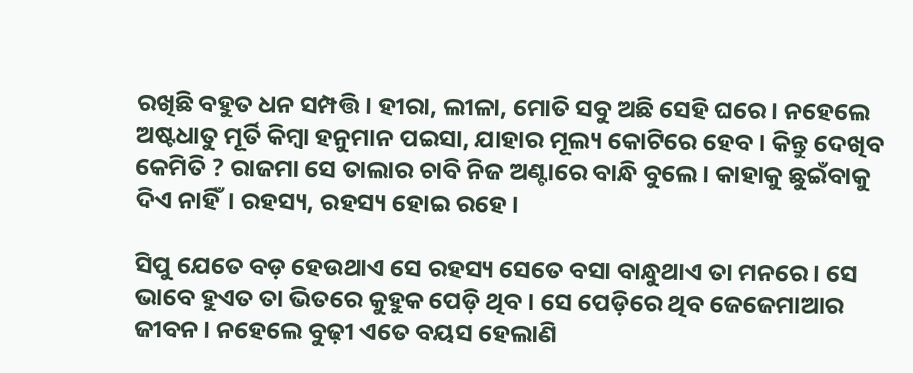ରଖିଛି ବହୁତ ଧନ ସମ୍ପତ୍ତି। ହୀରା, ଲୀଳା, ମୋତି ସବୁ ଅଛି ସେହି ଘରେ। ନହେଲେ ଅଷ୍ଟଧାତୁ ମୂର୍ତି କିମ୍ବା ହନୁମାନ ପଇସା, ଯାହାର ମୂଲ୍ୟ କୋଟିରେ ହେବ। କିନ୍ତୁ ଦେଖିବ କେମିତି ? ରାଜମା ସେ ତାଲାର ଚାବି ନିଜ ଅଣ୍ଟାରେ ବାନ୍ଧି ବୁଲେ। କାହାକୁ ଛୁଇଁବାକୁ ଦିଏ ନାହିଁ। ରହସ୍ୟ, ରହସ୍ୟ ହୋଇ ରହେ।

ସିପୁ ଯେତେ ବଡ଼ ହେଉଥାଏ ସେ ରହସ୍ୟ ସେତେ ବସା ବାନ୍ଧୁଥାଏ ତା ମନରେ। ସେ ଭାବେ ହୁଏତ ତା ଭିତରେ କୁହୁକ ପେଡ଼ି ଥିବ। ସେ ପେଡ଼ିରେ ଥିବ ଜେଜେମାଆର ଜୀବନ। ନହେଲେ ବୁଢ଼ୀ ଏତେ ବୟସ ହେଲାଣି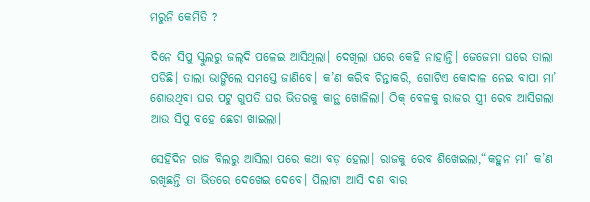ମରୁନି କେମିତି ?

ଦିନେ ସିପୁ ସ୍କୁଲରୁ ଜଲ୍‌ଦି ପଳେଇ ଆସିଥିଲା। ଦେଖିଲା ଘରେ କେହି ନାହାନ୍ତି। ଜେଜେମା ଘରେ ତାଲା ପଡିଛି। ତାଲା ଭାଙ୍ଗିଲେ ସମସ୍ତେ ଜାଣିବେ। କ’ଣ କରିବ ଚିନ୍ତାକରି, ଗୋଟିଏ କୋଦାଳ ନେଇ ବାପା ମା’ ଶୋଉଥିବା ଘର ପଟୁ ଗୁପତି ଘର ଭିତରକୁ କାନ୍ଥ ଖୋଳିଲା। ଠିକ୍‌ ବେଳକୁ ରାଜର ସ୍ତ୍ରୀ ରେବ ଆସିଗଲା ଆଉ ସିପୁ ବହେ ଛେଚା ଖାଇଲା।

ସେହିଦିନ ରାଜ ବିଲରୁ ଆସିଲା ପରେ କଥା ବଡ଼ ହେଲା। ରାଜକୁ ରେବ ଶିଖେଇଲା,“କହୁନ ମା’ କ’ଣ ରଖିଛନ୍ତି ତା ଭିତରେ ଦେଖେଇ ଦେବେ। ପିଲାଟା ଆସି ଦଶ ବାର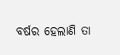ବର୍ଷର ହେଲାଣି ତା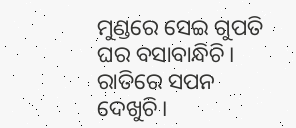ମୁଣ୍ଡରେ ସେଇ ଗୁପତି ଘର ବସାବାନ୍ଧିଚି। ରାତିରେ ସପନ ଦେଖୁଚି।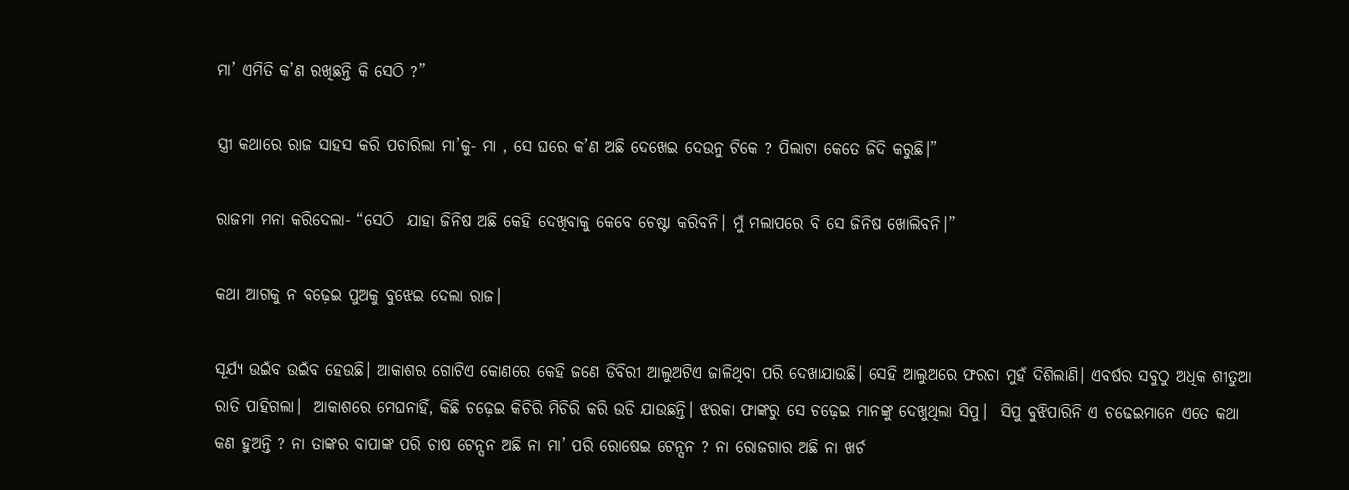ମା’ ଏମିତି କ’ଣ ରଖିଛନ୍ତି କି ସେଠି ?”

ସ୍ତ୍ରୀ କଥାରେ ରାଜ ସାହସ କରି ପଚାରିଲା ମା’କୁ- ମା , ସେ ଘରେ କ’ଣ ଅଛି ଦେଖେଇ ଦେଉନୁ ଟିକେ ? ପିଲାଟା କେତେ ଜିଦି କରୁଛି।”

ରାଜମା ମନା କରିଦେଲା- “ସେଠି  ଯାହା ଜିନିଷ ଅଛି କେହି ଦେଖିବାକୁ କେବେ ଚେଷ୍ଟା କରିବନି। ମୁଁ ମଲାପରେ ବି ସେ ଜିନିଷ ଖୋଲିବନି।”

କଥା ଆଗକୁ ନ ବଢ଼େଇ ପୁଅକୁ ବୁଝେଇ ଦେଲା ରାଜ।

ସୂର୍ଯ୍ୟ ଉଇଁବ ଉଇଁବ ହେଉଛି। ଆକାଶର ଗୋଟିଏ କୋଣରେ କେହି ଜଣେ ଡିବିରୀ ଆଲୁଅଟିଏ ଜାଳିଥିବା ପରି ଦେଖାଯାଉଛି। ସେହି ଆଲୁଅରେ ଫରଚା ମୁହଁ ଦିଶିଲାଣି। ଏବର୍ଷର ସବୁଠୁ ଅଧିକ ଶୀତୁଆ ରାତି ପାହିଗଲା।  ଆକାଶରେ ମେଘନାହିଁ, କିଛି ଚଢ଼େଇ କିଚିରି ମିଚିରି କରି ଉଡି ଯାଉଛନ୍ତି। ଝରକା ଫାଙ୍କରୁ ସେ ଚଢ଼େଇ ମାନଙ୍କୁ ଦେଖୁଥିଲା ସିପୁ।  ସିପୁ ବୁଝିପାରିନି ଏ ଚଢେଇମାନେ ଏତେ କଥା କଣ ହୁଅନ୍ତି ? ନା ତାଙ୍କର ବାପାଙ୍କ ପରି ଚାଷ ଟେନ୍ସନ ଅଛି ନା ମା’ ପରି ରୋଷେଇ ଟେନ୍ସନ ? ନା ରୋଜଗାର ଅଛି ନା ଖର୍ଚ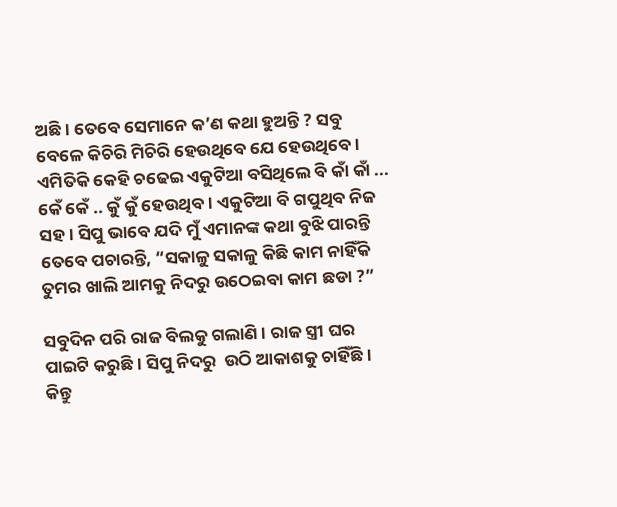ଅଛି। ତେବେ ସେମାନେ କ’ଣ କଥା ହୁଅନ୍ତି ? ସବୁ ବେଳେ କିଚିରି ମିଚିରି ହେଉଥିବେ ଯେ ହେଉଥିବେ। ଏମିତିକି କେହି ଚଢେଇ ଏକୁଟିଆ ବସିଥିଲେ ବି କାଁ କାଁ ... କେଁ କେଁ .. କୁଁ କୁଁ ହେଉଥିବ। ଏକୁଟିଆ ବି ଗପୁଥିବ ନିଜ ସହ। ସିପୁ ଭାବେ ଯଦି ମୁଁ ଏମାନଙ୍କ କଥା ବୁଝି ପାରନ୍ତି ତେବେ ପଚାରନ୍ତି, “ସକାଳୁ ସକାଳୁ କିଛି କାମ ନାହିଁକି ତୁମର ଖାଲି ଆମକୁ ନିଦରୁ ଉଠେଇବା କାମ ଛଡା ?”

ସବୁଦିନ ପରି ରାଜ ବିଲକୁ ଗଲାଣି। ରାଜ ସ୍ତ୍ରୀ ଘର ପାଇଟି କରୁଛି। ସିପୁ ନିଦରୁ  ଉଠି ଆକାଶକୁ ଚାହିଁଛି। କିନ୍ତୁ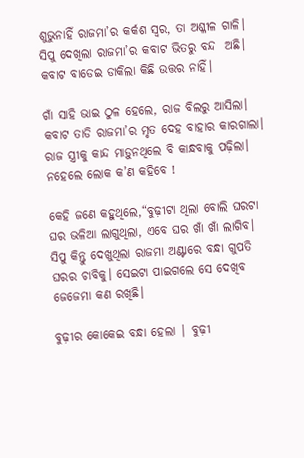ଶୁଭୁନାହିଁ ରାଜମା’ର କର୍କଶ ସ୍ୱର, ତା ଅଶ୍ଳୀଳ ଗାଳି। ସିପୁ ଦେଖିଲା ରାଜମା’ର କବାଟ ଭିତରୁ ବନ୍ଦ  ଅଛି। କବାଟ ବାଡେଇ ଡାକିଲା କିଛି ଉତ୍ତର ନାହିଁ।

ଗାଁ ସାହି ଭାଇ ଠୁଳ ହେଲେ, ରାଜ ବିଲରୁ ଆସିଲା। କବାଟ ତାଡି ରାଜମା’ର ମୃତ ଦେହ ବାହାର କାରଗାଲା। ରାଜ ସ୍ତ୍ରୀକୁ କାନ୍ଦ ମାଡ଼ୁନଥିଲେ ବି କାନ୍ଧବାକୁ ପଢ଼ିଲା। ନହେଲେ ଲୋକ କ’ଣ କହିବେ !

କେହି ଜଣେ କହୁଥିଲେ,“ବୁଢ଼ୀଟା ଥିଲା ବୋଲି ଘରଟା  ଘର ଭଳିଆ ଲାଗୁଥିଲା, ଏବେ ଘର ଖାଁ ଖାଁ ଲାଗିବ। ସିପୁ କିନ୍ତୁ ଦେଖୁଥିଲା ରାଜମା ଅଣ୍ଟାରେ ବନ୍ଧା ଗୁପତି ଘରର ଚାବିକୁ। ସେଇଟା ପାଇଗଲେ ସେ ଦେଖିବ ଜେଜେମା କଣ ରଖିଛି।

ବୁଢ଼ୀର କୋକେଇ ବନ୍ଧା ହେଲା | ବୁଢ଼ୀ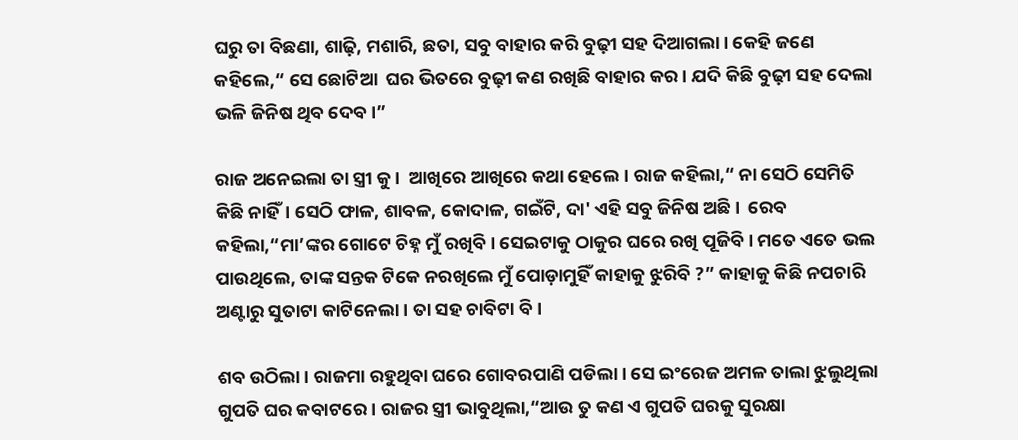ଘରୁ ତା ବିଛଣା, ଶାଢ଼ି, ମଶାରି, ଛତା, ସବୁ ବାହାର କରି ବୁଢ଼ୀ ସହ ଦିଆଗଲା। କେହି ଜଣେ କହିଲେ,“ ସେ ଛୋଟିଆ  ଘର ଭିତରେ ବୁଢ଼ୀ କଣ ରଖିଛି ବାହାର କର। ଯଦି କିଛି ବୁଢ଼ୀ ସହ ଦେଲା ଭଳି ଜିନିଷ ଥିବ ଦେବ।”

ରାଜ ଅନେଇଲା ତା ସ୍ତ୍ରୀ କୁ।  ଆଖିରେ ଆଖିରେ କଥା ହେଲେ। ରାଜ କହିଲା,“ ନା ସେଠି ସେମିତି କିଛି ନାହିଁ। ସେଠି ଫାଳ, ଶାବଳ, କୋଦାଳ, ଗଇଁଟି, ଦା' ଏହି ସବୁ ଜିନିଷ ଅଛି।  ରେବ କହିଲା,“ମା’ଙ୍କର ଗୋଟେ ଚିହ୍ନ ମୁଁ ରଖିବି। ସେଇଟାକୁ ଠାକୁର ଘରେ ରଖି ପୂଜିବି। ମତେ ଏତେ ଭଲ ପାଉଥିଲେ, ତାଙ୍କ ସନ୍ତକ ଟିକେ ନରଖିଲେ ମୁଁ ପୋଡ଼ାମୁହିଁ କାହାକୁ ଝୁରିବି ?” କାହାକୁ କିଛି ନପଚାରି ଅଣ୍ଟାରୁ ସୁତାଟା କାଟିନେଲା। ତା ସହ ଚାବିଟା ବି।

ଶବ ଉଠିଲା। ରାଜମା ରହୁଥିବା ଘରେ ଗୋବରପାଣି ପଡିଲା। ସେ ଇଂରେଜ ଅମଳ ତାଲା ଝୁଲୁଥିଲା ଗୁପତି ଘର କବାଟରେ। ରାଜର ସ୍ତ୍ରୀ ଭାବୁଥିଲା,“ଆଉ ତୁ କଣ ଏ ଗୁପତି ଘରକୁ ସୁରକ୍ଷା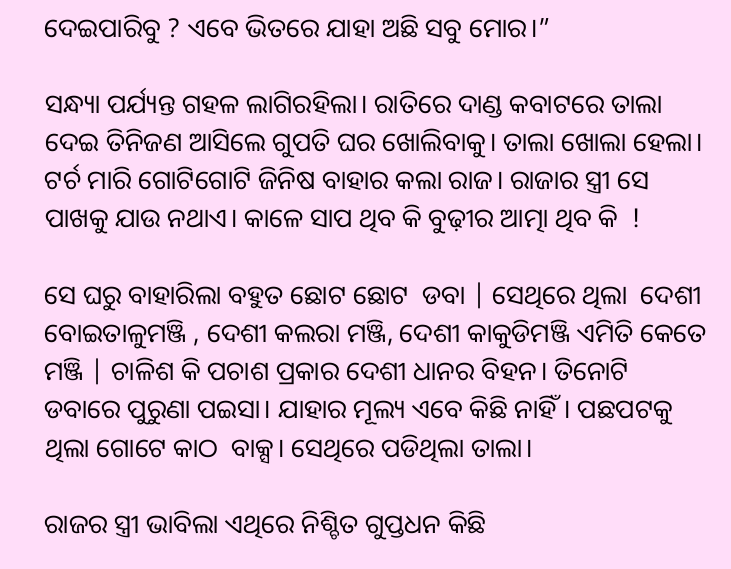ଦେଇପାରିବୁ ? ଏବେ ଭିତରେ ଯାହା ଅଛି ସବୁ ମୋର।”

ସନ୍ଧ୍ୟା ପର୍ଯ୍ୟନ୍ତ ଗହଳ ଲାଗିରହିଲା। ରାତିରେ ଦାଣ୍ଡ କବାଟରେ ତାଲା ଦେଇ ତିନିଜଣ ଆସିଲେ ଗୁପତି ଘର ଖୋଲିବାକୁ। ତାଲା ଖୋଲା ହେଲା। ଟର୍ଚ ମାରି ଗୋଟିଗୋଟି ଜିନିଷ ବାହାର କଲା ରାଜ। ରାଜାର ସ୍ତ୍ରୀ ସେ ପାଖକୁ ଯାଉ ନଥାଏ। କାଳେ ସାପ ଥିବ କି ବୁଢ଼ୀର ଆତ୍ମା ଥିବ କି  !

ସେ ଘରୁ ବାହାରିଲା ବହୁତ ଛୋଟ ଛୋଟ  ଡବା | ସେଥିରେ ଥିଲା  ଦେଶୀ ବୋଇତାଳୁମଞ୍ଜି , ଦେଶୀ କଲରା ମଞ୍ଜି, ଦେଶୀ କାକୁଡିମଞ୍ଜି ଏମିତି କେତେ ମଞ୍ଜି | ଚାଳିଶ କି ପଚାଶ ପ୍ରକାର ଦେଶୀ ଧାନର ବିହନ। ତିନୋଟି ଡବାରେ ପୁରୁଣା ପଇସା। ଯାହାର ମୂଲ୍ୟ ଏବେ କିଛି ନାହିଁ। ପଛପଟକୁ ଥିଲା ଗୋଟେ କାଠ  ବାକ୍ସ। ସେଥିରେ ପଡିଥିଲା ତାଲା।

ରାଜର ସ୍ତ୍ରୀ ଭାବିଲା ଏଥିରେ ନିଶ୍ଚିତ ଗୁପ୍ତଧନ କିଛି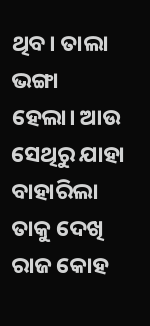ଥିବ। ତାଲା ଭଙ୍ଗା  ହେଲା। ଆଉ ସେଥିରୁ ଯାହା ବାହାରିଲା ତାକୁ ଦେଖି ରାଜ କୋହ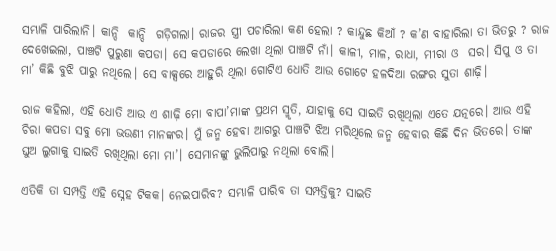ସମ୍ଭାଳି ପାରିଲାନି। କାନ୍ଦି  କାନ୍ଦି  ଗଡ଼ିଗଲା। ରାଜର ସ୍ତ୍ରୀ ପଚାରିଲା କଣ ହେଲା ? କାନ୍ଦୁଛ କିଆଁ ? କ’ଣ ବାହାରିଲା ତା ଭିତରୁ ? ରାଜ ଦେଖେଇଲା, ପାଞ୍ଚଟି ପୁରୁଣା କପଡା। ସେ କପଡାରେ ଲେଖା ଥିଲା ପାଞ୍ଚଟି ନାଁ। କାଳୀ, ମାଳ, ରାଧା, ମୀରା ଓ  ସର। ସିପୁ ଓ ତା ମା’ କିଛି ବୁଝି ପାରୁ ନଥିଲେ। ସେ ବାକ୍ସରେ ଆହୁରି ଥିଲା ଗୋଟିଏ ଧୋତି ଆଉ ଗୋଟେ ହଳଦିଆ ରଙ୍ଗର ସୁତା ଶାଢ଼ି।

ରାଜ କହିଲା, ଏହି ଧୋତି ଆଉ ଏ ଶାଢ଼ି ମୋ ବାପା’ମାଙ୍କ ପ୍ରଥମ ସ୍ମୃତି, ଯାହାକୁ ସେ ସାଇତି ରଖିଥିଲା ଏତେ ଯତ୍ନରେ। ଆଉ ଏହି ଚିରା କପଡା ସବୁ ମୋ ଭଉଣୀ ମାନଙ୍କର। ମୁଁ ଜନ୍ମ ହେବା ଆଗରୁ ପାଞ୍ଚଟି ଝିଅ ମରିଥିଲେ ଜନ୍ମ ହେବାର କିଛି ଦିନ ଭିତରେ। ତାଙ୍କ ଘୁଅ ଲୁଗାକୁ ସାଇତି ରଖିଥିଲା ମୋ ମା’। ସେମାନଙ୍କୁ ଭୁଲିପାରୁ ନଥିଲା ବୋଲି।

ଏତିକି ତା ସମ୍ପତ୍ତି ଏହି ସ୍ନେହ ଟିକକ। ନେଇପାରିବ? ସମ୍ଭାଳି ପାରିବ ତା ସମ୍ପତ୍ତିକୁ? ସାଇତି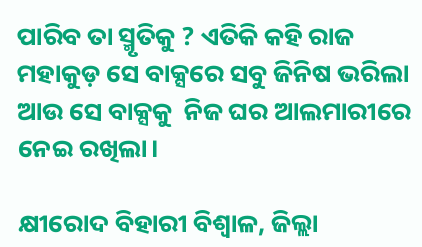ପାରିବ ତା ସ୍ମୃତିକୁ ? ଏତିକି କହି ରାଜ ମହାକୁଡ଼ ସେ ବାକ୍ସରେ ସବୁ ଜିନିଷ ଭରିଲା ଆଉ ସେ ବାକ୍ସକୁ  ନିଜ ଘର ଆଲମାରୀରେ ନେଇ ରଖିଲା।

କ୍ଷୀରୋଦ ବିହାରୀ ବିଶ୍ୱାଳ, ଜିଲ୍ଲା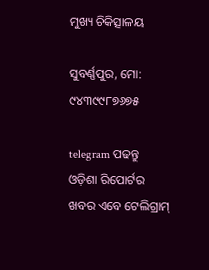ମୁଖ୍ୟ ଚିକିତ୍ସାଳୟ

ସୁବର୍ଣ୍ଣପୁର, ମୋ: ୯୪୩୯୯୮୭୬୭୫

telegram ପଢନ୍ତୁ ଓଡ଼ିଶା ରିପୋର୍ଟର ଖବର ଏବେ ଟେଲିଗ୍ରାମ୍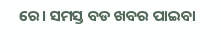ରେ। ସମସ୍ତ ବଡ ଖବର ପାଇବା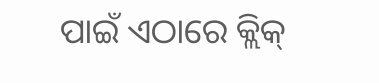ପାଇଁ ଏଠାରେ କ୍ଲିକ୍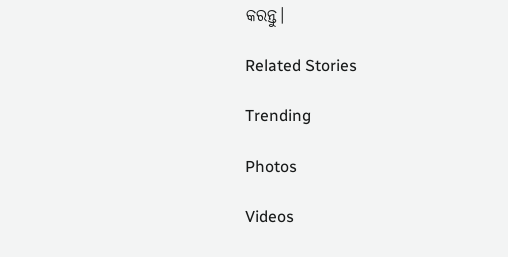କରନ୍ତୁ।

Related Stories

Trending

Photos

Videos